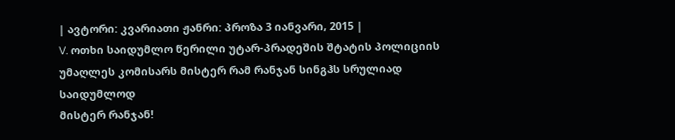| ავტორი: კვარიათი ჟანრი: პროზა 3 იანვარი, 2015 |
V. ოთხი საიდუმლო წერილი უტარ-პრადეშის შტატის პოლიციის უმაღლეს კომისარს მისტერ რამ რანჯან სინგჰს სრულიად საიდუმლოდ
მისტერ რანჯან!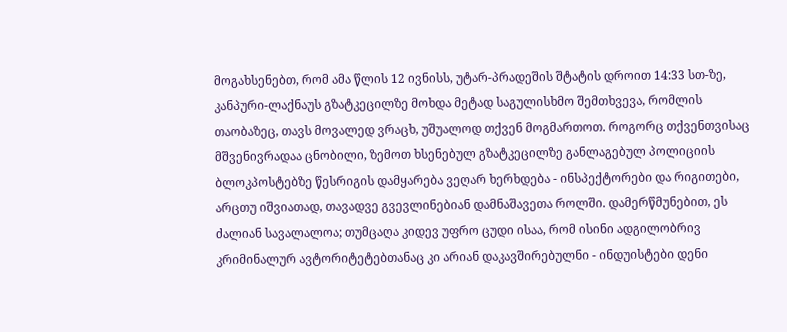მოგახსენებთ, რომ ამა წლის 12 ივნისს, უტარ-პრადეშის შტატის დროით 14:33 სთ-ზე, კანპური-ლაქნაუს გზატკეცილზე მოხდა მეტად საგულისხმო შემთხვევა, რომლის თაობაზეც, თავს მოვალედ ვრაცხ, უშუალოდ თქვენ მოგმართოთ. როგორც თქვენთვისაც მშვენივრადაა ცნობილი, ზემოთ ხსენებულ გზატკეცილზე განლაგებულ პოლიციის ბლოკპოსტებზე წესრიგის დამყარება ვეღარ ხერხდება - ინსპექტორები და რიგითები, არცთუ იშვიათად, თავადვე გვევლინებიან დამნაშავეთა როლში. დამერწმუნებით, ეს ძალიან სავალალოა; თუმცაღა კიდევ უფრო ცუდი ისაა, რომ ისინი ადგილობრივ კრიმინალურ ავტორიტეტებთანაც კი არიან დაკავშირებულნი - ინდუისტები დენი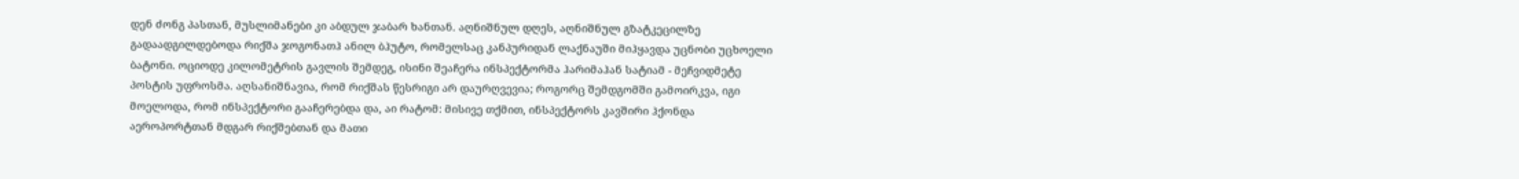დენ ძონგ პასთან, მუსლიმანები კი აბდულ ჯაბარ ხანთან. აღნიშნულ დღეს, აღნიშნულ გზატკეცილზე გადაადგილდებოდა რიქშა ჯოგონათჰ ანილ ბჰუტო, რომელსაც კანპურიდან ლაქნაუში მიჰყავდა უცნობი უცხოელი ბატონი. ოციოდე კილომეტრის გავლის შემდეგ, ისინი შეაჩერა ინსპექტორმა ჰარიმაჰან სატიამ - მეჩვიდმეტე პოსტის უფროსმა. აღსანიშნავია, რომ რიქშას წესრიგი არ დაურღვევია; როგორც შემდგომში გამოირკვა, იგი მოელოდა, რომ ინსპექტორი გააჩერებდა და, აი რატომ: მისივე თქმით, ინსპექტორს კავშირი ჰქონდა აეროპორტთან მდგარ რიქშებთან და მათი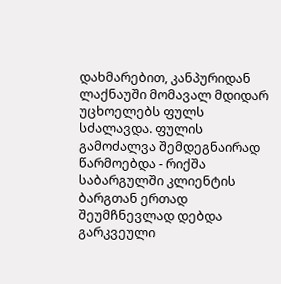დახმარებით, კანპურიდან ლაქნაუში მომავალ მდიდარ უცხოელებს ფულს სძალავდა. ფულის გამოძალვა შემდეგნაირად წარმოებდა - რიქშა საბარგულში კლიენტის ბარგთან ერთად შეუმჩნევლად დებდა გარკვეული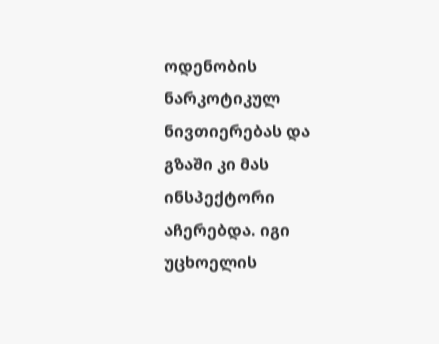ოდენობის ნარკოტიკულ ნივთიერებას და გზაში კი მას ინსპექტორი აჩერებდა. იგი უცხოელის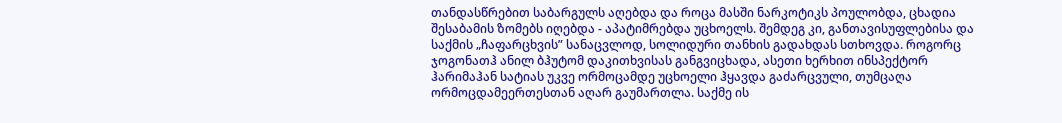თანდასწრებით საბარგულს აღებდა და როცა მასში ნარკოტიკს პოულობდა, ცხადია შესაბამის ზომებს იღებდა - აპატიმრებდა უცხოელს. შემდეგ კი, განთავისუფლებისა და საქმის „ჩაფარცხვის” სანაცვლოდ, სოლიდური თანხის გადახდას სთხოვდა. როგორც ჯოგონათჰ ანილ ბჰუტომ დაკითხვისას განგვიცხადა, ასეთი ხერხით ინსპექტორ ჰარიმაჰან სატიას უკვე ორმოცამდე უცხოელი ჰყავდა გაძარცვული, თუმცაღა ორმოცდამეერთესთან აღარ გაუმართლა. საქმე ის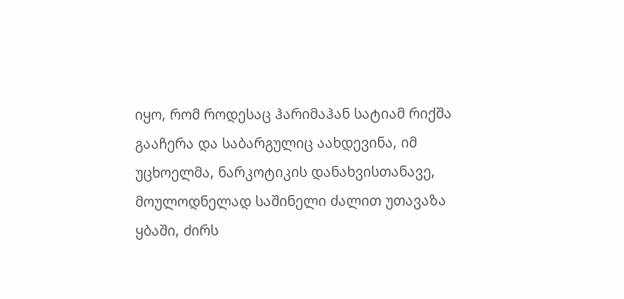იყო, რომ როდესაც ჰარიმაჰან სატიამ რიქშა გააჩერა და საბარგულიც აახდევინა, იმ უცხოელმა, ნარკოტიკის დანახვისთანავე, მოულოდნელად საშინელი ძალით უთავაზა ყბაში, ძირს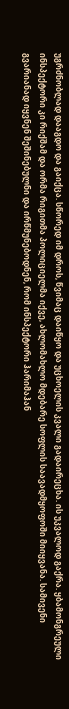უგრძნობლად დააგდო და გაიქცა. სწორედ იმ დროს, წვიმაც დაიწყო და უცხოელის კვალი გადაირეცხა. ის უკვალოდ გაქრა. ყბამონგრეული ინსპექტორი კი რიქშამ და ორმა რიგითმა პოლიციელმა იქვე, ახლომახლო მდებარე სოფლის საავადმყოფოში მიიყვანა. სამივენი გვარიანად იყვნენ შეშინებულნი და ირწმუნებოდნენ, რომ ინსპექტორი ჰარიმაჰან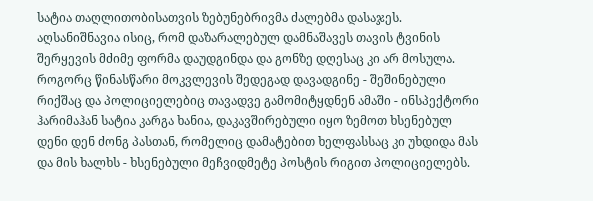სატია თაღლითობისათვის ზებუნებრივმა ძალებმა დასაჯეს. აღსანიშნავია ისიც, რომ დაზარალებულ დამნაშავეს თავის ტვინის შერყევის მძიმე ფორმა დაუდგინდა და გონზე დღესაც კი არ მოსულა. როგორც წინასწარი მოკვლევის შედეგად დავადგინე - შეშინებული რიქშაც და პოლიციელებიც თავადვე გამომიტყდნენ ამაში - ინსპექტორი ჰარიმაჰან სატია კარგა ხანია, დაკავშირებული იყო ზემოთ ხსენებულ დენი დენ ძონგ პასთან, რომელიც დამატებით ხელფასსაც კი უხდიდა მას და მის ხალხს - ხსენებული მეჩვიდმეტე პოსტის რიგით პოლიციელებს.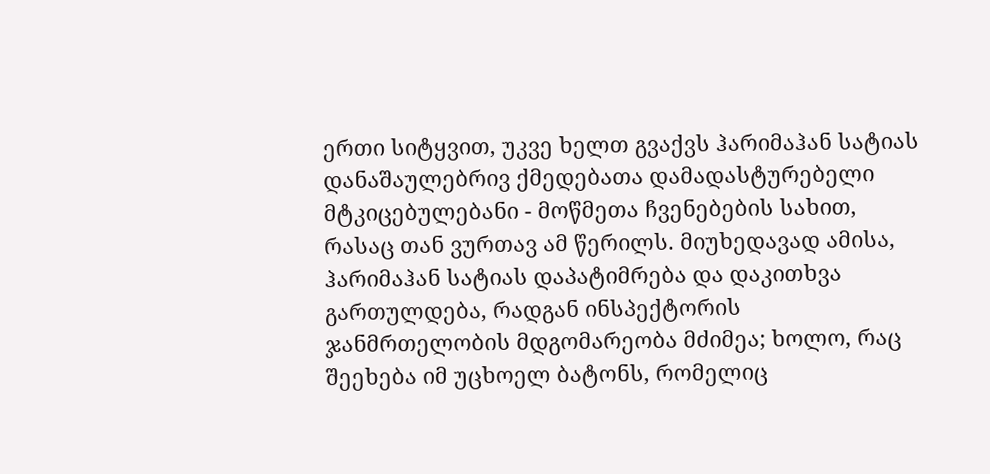ერთი სიტყვით, უკვე ხელთ გვაქვს ჰარიმაჰან სატიას დანაშაულებრივ ქმედებათა დამადასტურებელი მტკიცებულებანი - მოწმეთა ჩვენებების სახით, რასაც თან ვურთავ ამ წერილს. მიუხედავად ამისა, ჰარიმაჰან სატიას დაპატიმრება და დაკითხვა გართულდება, რადგან ინსპექტორის ჯანმრთელობის მდგომარეობა მძიმეა; ხოლო, რაც შეეხება იმ უცხოელ ბატონს, რომელიც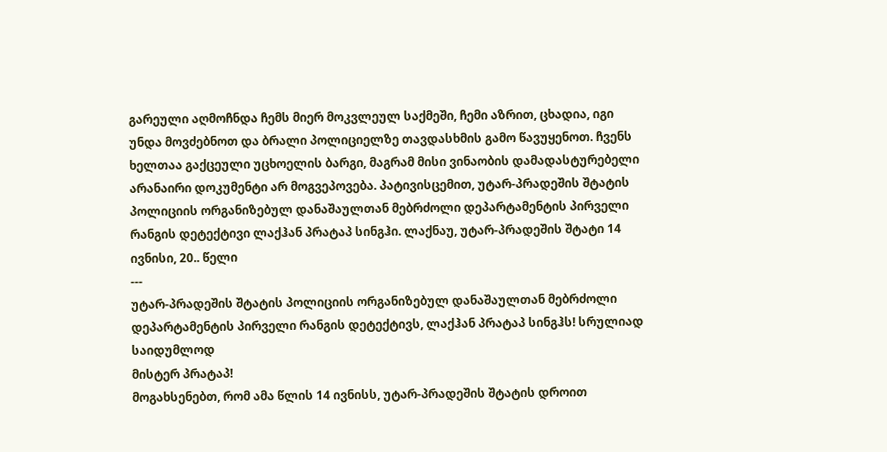გარეული აღმოჩნდა ჩემს მიერ მოკვლეულ საქმეში, ჩემი აზრით, ცხადია, იგი უნდა მოვძებნოთ და ბრალი პოლიციელზე თავდასხმის გამო წავუყენოთ. ჩვენს ხელთაა გაქცეული უცხოელის ბარგი, მაგრამ მისი ვინაობის დამადასტურებელი არანაირი დოკუმენტი არ მოგვეპოვება. პატივისცემით, უტარ-პრადეშის შტატის პოლიციის ორგანიზებულ დანაშაულთან მებრძოლი დეპარტამენტის პირველი რანგის დეტექტივი ლაქჰან პრატაპ სინგჰი. ლაქნაუ, უტარ-პრადეშის შტატი 14 ივნისი, 20.. წელი
---
უტარ-პრადეშის შტატის პოლიციის ორგანიზებულ დანაშაულთან მებრძოლი დეპარტამენტის პირველი რანგის დეტექტივს, ლაქჰან პრატაპ სინგჰს! სრულიად საიდუმლოდ
მისტერ პრატაპ!
მოგახსენებთ, რომ ამა წლის 14 ივნისს, უტარ-პრადეშის შტატის დროით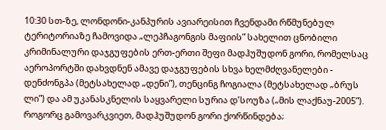10:30 სთ-ზე, ლონდონი-კანპურის ავიარეისით ჩვენდამი რწმუნებულ ტერიტორიაზე ჩამოვიდა „ლეპჩაგონგის მაფიის” სახელით ცნობილი კრიმინალური დაჯგუფების ერთ-ერთი შეფი მადჰუშუდონ გორი, რომელსაც აეროპორტში დახვდნენ ამავე დაჯგუფების სხვა ხელმძღვანელები - დენძონგპა (მეტსახელად „დენი”), თენცინგ ჩოგიალა (მეტსახელად „ბრუს ლი”) და ამ უკანასკნელის საყვარელი სურია დ’სოუზა („მის ლაქნაუ-2005”). როგორც გამოვარკვიეთ, მადჰუშუდონ გორი ქორწინდება;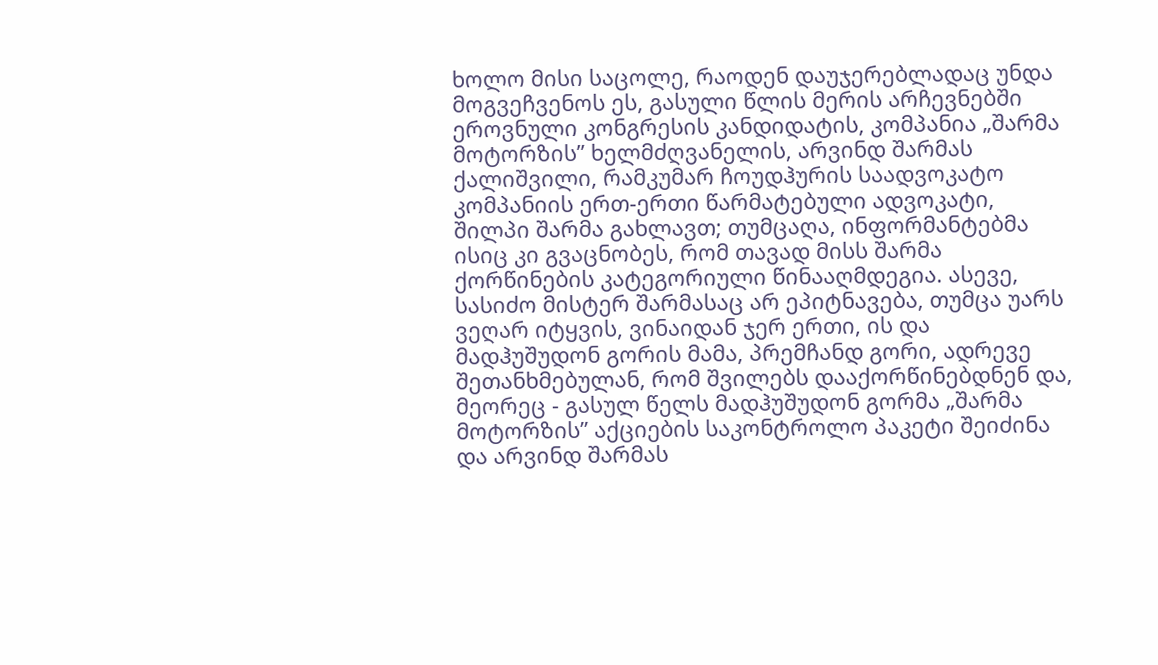ხოლო მისი საცოლე, რაოდენ დაუჯერებლადაც უნდა მოგვეჩვენოს ეს, გასული წლის მერის არჩევნებში ეროვნული კონგრესის კანდიდატის, კომპანია „შარმა მოტორზის” ხელმძღვანელის, არვინდ შარმას ქალიშვილი, რამკუმარ ჩოუდჰურის საადვოკატო კომპანიის ერთ-ერთი წარმატებული ადვოკატი, შილპი შარმა გახლავთ; თუმცაღა, ინფორმანტებმა ისიც კი გვაცნობეს, რომ თავად მისს შარმა ქორწინების კატეგორიული წინააღმდეგია. ასევე, სასიძო მისტერ შარმასაც არ ეპიტნავება, თუმცა უარს ვეღარ იტყვის, ვინაიდან ჯერ ერთი, ის და მადჰუშუდონ გორის მამა, პრემჩანდ გორი, ადრევე შეთანხმებულან, რომ შვილებს დააქორწინებდნენ და, მეორეც - გასულ წელს მადჰუშუდონ გორმა „შარმა მოტორზის” აქციების საკონტროლო პაკეტი შეიძინა და არვინდ შარმას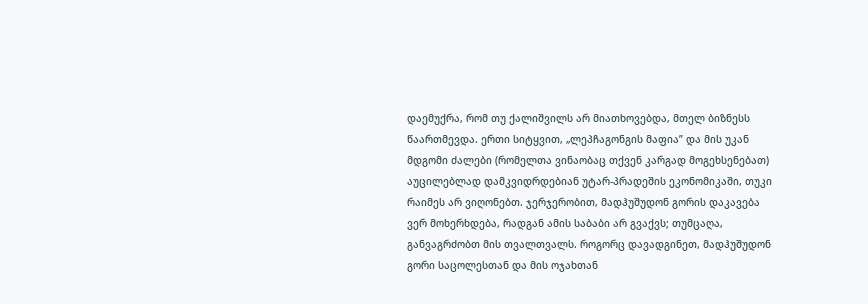დაემუქრა, რომ თუ ქალიშვილს არ მიათხოვებდა, მთელ ბიზნესს წაართმევდა. ერთი სიტყვით, „ლეპჩაგონგის მაფია” და მის უკან მდგომი ძალები (რომელთა ვინაობაც თქვენ კარგად მოგეხსენებათ) აუცილებლად დამკვიდრდებიან უტარ-პრადეშის ეკონომიკაში, თუკი რაიმეს არ ვიღონებთ. ჯერჯერობით, მადჰუშუდონ გორის დაკავება ვერ მოხერხდება, რადგან ამის საბაბი არ გვაქვს; თუმცაღა, განვაგრძობთ მის თვალთვალს. როგორც დავადგინეთ, მადჰუშუდონ გორი საცოლესთან და მის ოჯახთან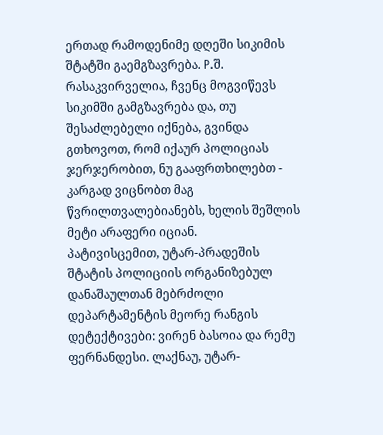ერთად რამოდენიმე დღეში სიკიმის შტატში გაემგზავრება. P.შ. რასაკვირველია, ჩვენც მოგვიწევს სიკიმში გამგზავრება და, თუ შესაძლებელი იქნება, გვინდა გთხოვოთ, რომ იქაურ პოლიციას ჯერჯერობით, ნუ გააფრთხილებთ - კარგად ვიცნობთ მაგ წვრილთვალებიანებს, ხელის შეშლის მეტი არაფერი იციან.
პატივისცემით, უტარ-პრადეშის შტატის პოლიციის ორგანიზებულ დანაშაულთან მებრძოლი დეპარტამენტის მეორე რანგის დეტექტივები: ვირენ ბასოია და რემუ ფერნანდესი. ლაქნაუ, უტარ-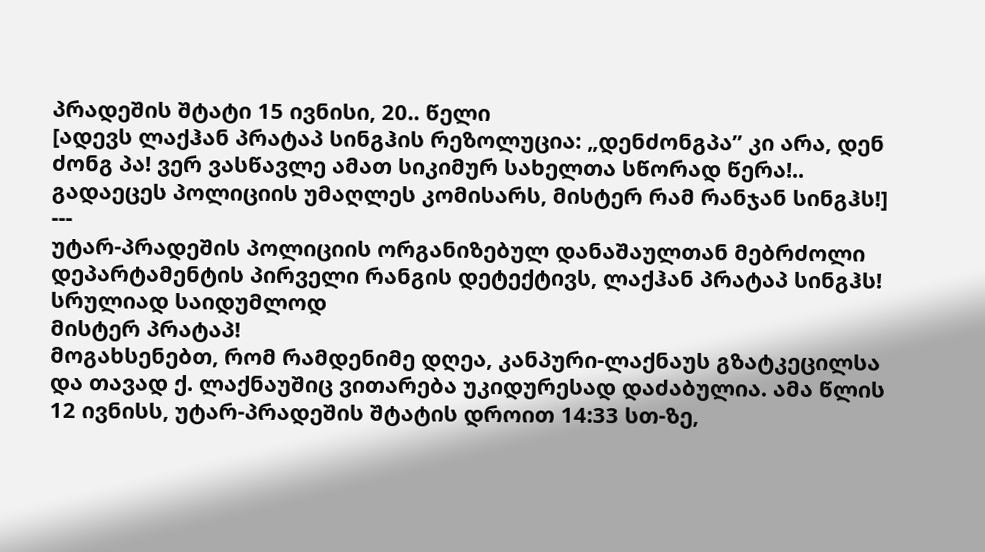პრადეშის შტატი 15 ივნისი, 20.. წელი
[ადევს ლაქჰან პრატაპ სინგჰის რეზოლუცია: „დენძონგპა” კი არა, დენ ძონგ პა! ვერ ვასწავლე ამათ სიკიმურ სახელთა სწორად წერა!.. გადაეცეს პოლიციის უმაღლეს კომისარს, მისტერ რამ რანჯან სინგჰს!]
---
უტარ-პრადეშის პოლიციის ორგანიზებულ დანაშაულთან მებრძოლი დეპარტამენტის პირველი რანგის დეტექტივს, ლაქჰან პრატაპ სინგჰს! სრულიად საიდუმლოდ
მისტერ პრატაპ!
მოგახსენებთ, რომ რამდენიმე დღეა, კანპური-ლაქნაუს გზატკეცილსა და თავად ქ. ლაქნაუშიც ვითარება უკიდურესად დაძაბულია. ამა წლის 12 ივნისს, უტარ-პრადეშის შტატის დროით 14:33 სთ-ზე,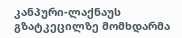კანპური-ლაქნაუს გზატკეცილზე მომხდარმა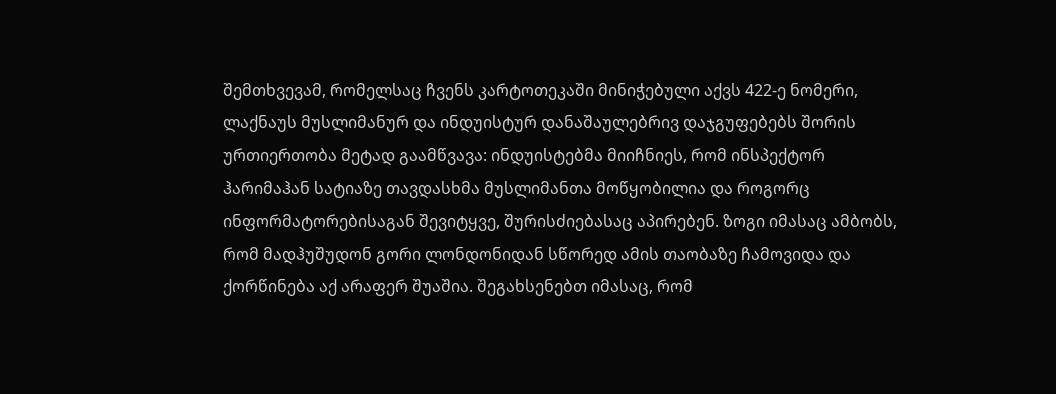შემთხვევამ, რომელსაც ჩვენს კარტოთეკაში მინიჭებული აქვს 422-ე ნომერი, ლაქნაუს მუსლიმანურ და ინდუისტურ დანაშაულებრივ დაჯგუფებებს შორის ურთიერთობა მეტად გაამწვავა: ინდუისტებმა მიიჩნიეს, რომ ინსპექტორ ჰარიმაჰან სატიაზე თავდასხმა მუსლიმანთა მოწყობილია და როგორც ინფორმატორებისაგან შევიტყვე, შურისძიებასაც აპირებენ. ზოგი იმასაც ამბობს, რომ მადჰუშუდონ გორი ლონდონიდან სწორედ ამის თაობაზე ჩამოვიდა და ქორწინება აქ არაფერ შუაშია. შეგახსენებთ იმასაც, რომ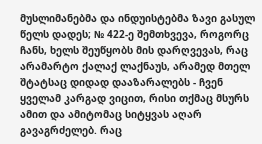მუსლიმანებმა და ინდუისტებმა ზავი გასულ წელს დადეს; № 422-ე შემთხვევა, როგორც ჩანს, ხელს შეუწყობს მის დარღვევას, რაც არამარტო ქალაქ ლაქნაუს, არამედ მთელ შტატსაც დიდად დააზარალებს - ჩვენ ყველამ კარგად ვიცით, რისი თქმაც მსურს ამით და ამიტომაც სიტყვას აღარ გავაგრძელებ. რაც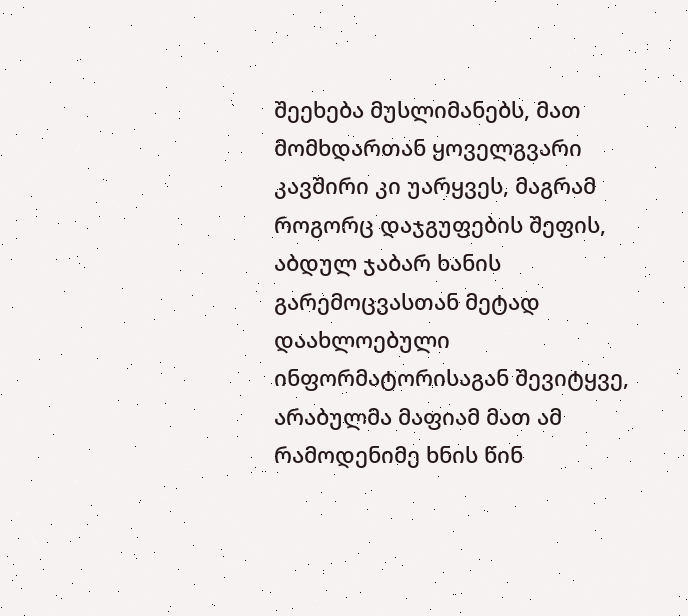შეეხება მუსლიმანებს, მათ მომხდართან ყოველგვარი კავშირი კი უარყვეს, მაგრამ როგორც დაჯგუფების შეფის, აბდულ ჯაბარ ხანის გარემოცვასთან მეტად დაახლოებული ინფორმატორისაგან შევიტყვე, არაბულმა მაფიამ მათ ამ რამოდენიმე ხნის წინ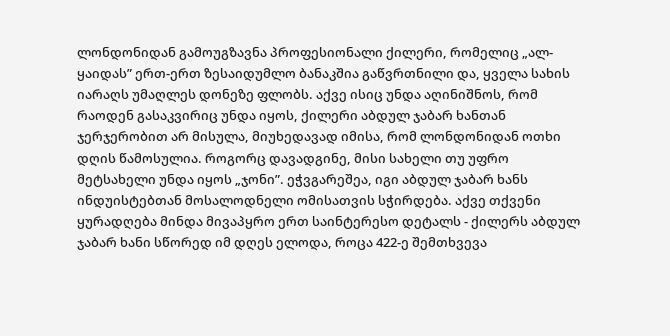ლონდონიდან გამოუგზავნა პროფესიონალი ქილერი, რომელიც „ალ-ყაიდას” ერთ-ერთ ზესაიდუმლო ბანაკშია გაწვრთნილი და, ყველა სახის იარაღს უმაღლეს დონეზე ფლობს. აქვე ისიც უნდა აღინიშნოს, რომ რაოდენ გასაკვირიც უნდა იყოს, ქილერი აბდულ ჯაბარ ხანთან ჯერჯერობით არ მისულა, მიუხედავად იმისა, რომ ლონდონიდან ოთხი დღის წამოსულია. როგორც დავადგინე, მისი სახელი თუ უფრო მეტსახელი უნდა იყოს „ჯონი”. ეჭვგარეშეა, იგი აბდულ ჯაბარ ხანს ინდუისტებთან მოსალოდნელი ომისათვის სჭირდება. აქვე თქვენი ყურადღება მინდა მივაპყრო ერთ საინტერესო დეტალს - ქილერს აბდულ ჯაბარ ხანი სწორედ იმ დღეს ელოდა, როცა 422-ე შემთხვევა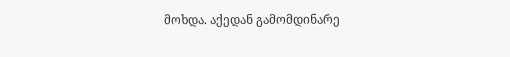მოხდა. აქედან გამომდინარე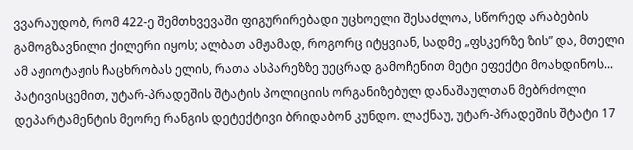ვვარაუდობ, რომ 422-ე შემთხვევაში ფიგურირებადი უცხოელი შესაძლოა, სწორედ არაბების გამოგზავნილი ქილერი იყოს; ალბათ ამჟამად, როგორც იტყვიან, სადმე „ფსკერზე ზის” და, მთელი ამ აჟიოტაჟის ჩაცხრობას ელის, რათა ასპარეზზე უეცრად გამოჩენით მეტი ეფექტი მოახდინოს...
პატივისცემით, უტარ-პრადეშის შტატის პოლიციის ორგანიზებულ დანაშაულთან მებრძოლი დეპარტამენტის მეორე რანგის დეტექტივი ბრიდაბონ კუნდო. ლაქნაუ, უტარ-პრადეშის შტატი 17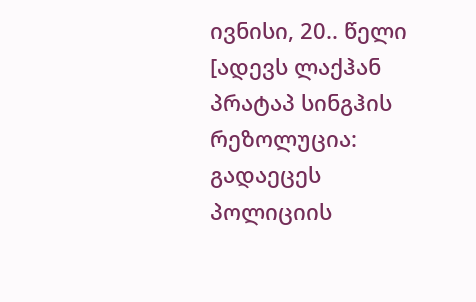ივნისი, 20.. წელი [ადევს ლაქჰან პრატაპ სინგჰის რეზოლუცია: გადაეცეს პოლიციის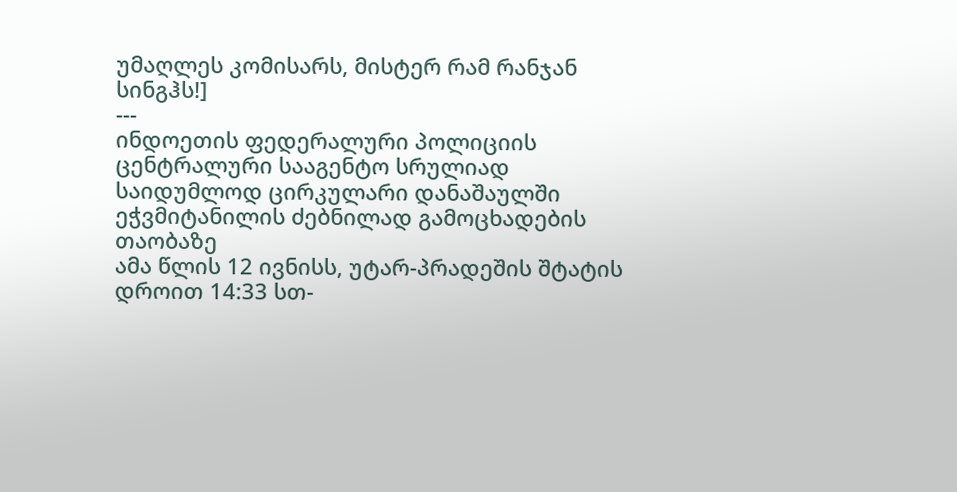უმაღლეს კომისარს, მისტერ რამ რანჯან სინგჰს!]
---
ინდოეთის ფედერალური პოლიციის ცენტრალური სააგენტო სრულიად საიდუმლოდ ცირკულარი დანაშაულში ეჭვმიტანილის ძებნილად გამოცხადების თაობაზე
ამა წლის 12 ივნისს, უტარ-პრადეშის შტატის დროით 14:33 სთ-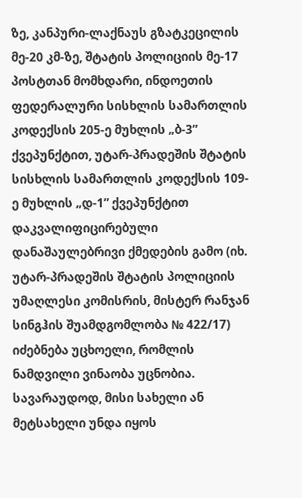ზე, კანპური-ლაქნაუს გზატკეცილის მე-20 კმ-ზე, შტატის პოლიციის მე-17 პოსტთან მომხდარი, ინდოეთის ფედერალური სისხლის სამართლის კოდექსის 205-ე მუხლის „ბ-3” ქვეპუნქტით, უტარ-პრადეშის შტატის სისხლის სამართლის კოდექსის 109-ე მუხლის „დ-1” ქვეპუნქტით დაკვალიფიცირებული დანაშაულებრივი ქმედების გამო (იხ. უტარ-პრადეშის შტატის პოლიციის უმაღლესი კომისრის, მისტერ რანჯან სინგჰის შუამდგომლობა № 422/17) იძებნება უცხოელი, რომლის ნამდვილი ვინაობა უცნობია. სავარაუდოდ, მისი სახელი ან მეტსახელი უნდა იყოს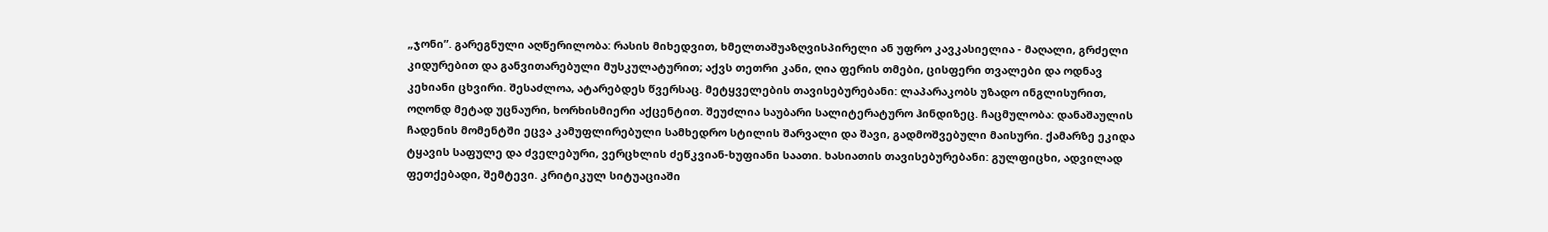„ჯონი”. გარეგნული აღწერილობა: რასის მიხედვით, ხმელთაშუაზღვისპირელი ან უფრო კავკასიელია - მაღალი, გრძელი კიდურებით და განვითარებული მუსკულატურით; აქვს თეთრი კანი, ღია ფერის თმები, ცისფერი თვალები და ოდნავ კეხიანი ცხვირი. შესაძლოა, ატარებდეს წვერსაც. მეტყველების თავისებურებანი: ლაპარაკობს უზადო ინგლისურით, ოღონდ მეტად უცნაური, ხორხისმიერი აქცენტით. შეუძლია საუბარი სალიტერატურო ჰინდიზეც. ჩაცმულობა: დანაშაულის ჩადენის მომენტში ეცვა კამუფლირებული სამხედრო სტილის შარვალი და შავი, გადმოშვებული მაისური. ქამარზე ეკიდა ტყავის საფულე და ძველებური, ვერცხლის ძეწკვიან-ხუფიანი საათი. ხასიათის თავისებურებანი: გულფიცხი, ადვილად ფეთქებადი, შემტევი. კრიტიკულ სიტუაციაში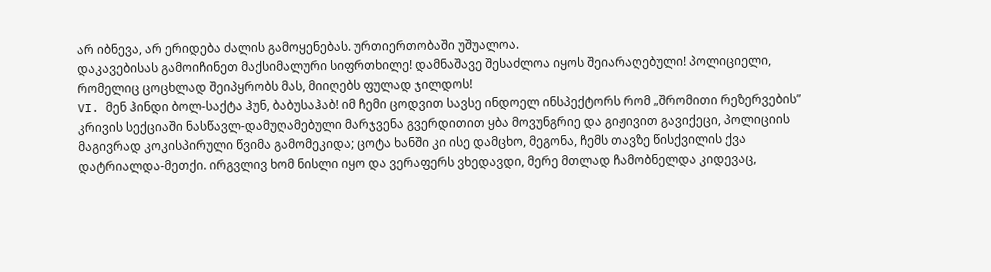არ იბნევა, არ ერიდება ძალის გამოყენებას. ურთიერთობაში უშუალოა.
დაკავებისას გამოიჩინეთ მაქსიმალური სიფრთხილე! დამნაშავე შესაძლოა იყოს შეიარაღებული! პოლიციელი, რომელიც ცოცხლად შეიპყრობს მას, მიიღებს ფულად ჯილდოს!
VI. მენ ჰინდი ბოლ-საქტა ჰუნ, ბაბუსაჰაბ! იმ ჩემი ცოდვით სავსე ინდოელ ინსპექტორს რომ „შრომითი რეზერვების” კრივის სექციაში ნასწავლ-დამუღამებული მარჯვენა გვერდითით ყბა მოვუნგრიე და გიჟივით გავიქეცი, პოლიციის მაგივრად კოკისპირული წვიმა გამომეკიდა; ცოტა ხანში კი ისე დამცხო, მეგონა, ჩემს თავზე წისქვილის ქვა დატრიალდა-მეთქი. ირგვლივ ხომ ნისლი იყო და ვერაფერს ვხედავდი, მერე მთლად ჩამობნელდა კიდევაც,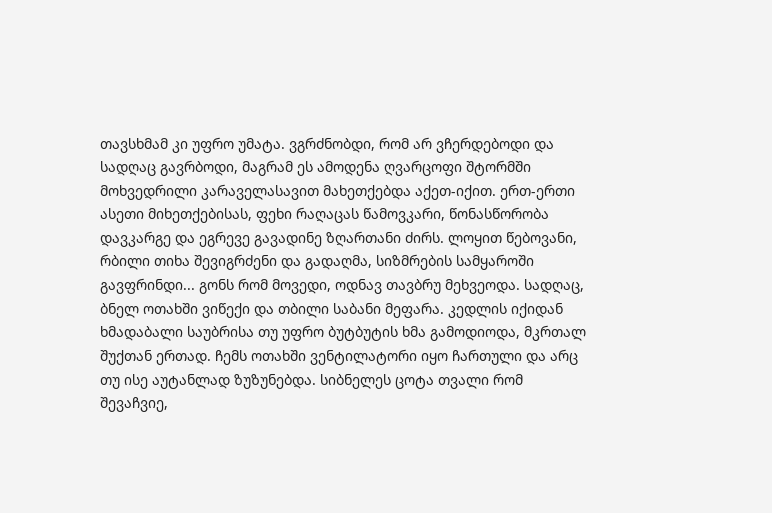თავსხმამ კი უფრო უმატა. ვგრძნობდი, რომ არ ვჩერდებოდი და სადღაც გავრბოდი, მაგრამ ეს ამოდენა ღვარცოფი შტორმში მოხვედრილი კარაველასავით მახეთქებდა აქეთ-იქით. ერთ-ერთი ასეთი მიხეთქებისას, ფეხი რაღაცას წამოვკარი, წონასწორობა დავკარგე და ეგრევე გავადინე ზღართანი ძირს. ლოყით წებოვანი, რბილი თიხა შევიგრძენი და გადაღმა, სიზმრების სამყაროში გავფრინდი... გონს რომ მოვედი, ოდნავ თავბრუ მეხვეოდა. სადღაც, ბნელ ოთახში ვიწექი და თბილი საბანი მეფარა. კედლის იქიდან ხმადაბალი საუბრისა თუ უფრო ბუტბუტის ხმა გამოდიოდა, მკრთალ შუქთან ერთად. ჩემს ოთახში ვენტილატორი იყო ჩართული და არც თუ ისე აუტანლად ზუზუნებდა. სიბნელეს ცოტა თვალი რომ შევაჩვიე,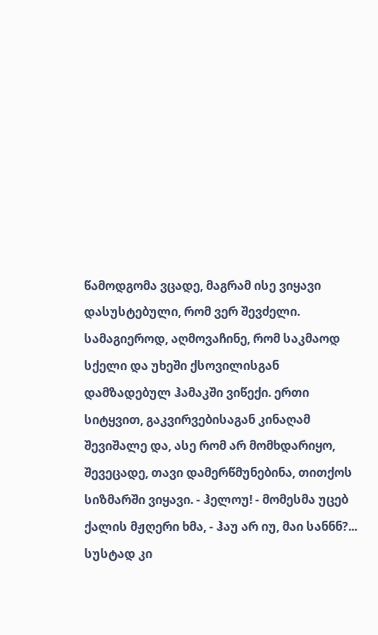წამოდგომა ვცადე, მაგრამ ისე ვიყავი დასუსტებული, რომ ვერ შევძელი. სამაგიეროდ, აღმოვაჩინე, რომ საკმაოდ სქელი და უხეში ქსოვილისგან დამზადებულ ჰამაკში ვიწექი. ერთი სიტყვით, გაკვირვებისაგან კინაღამ შევიშალე და, ასე რომ არ მომხდარიყო, შევეცადე, თავი დამერწმუნებინა, თითქოს სიზმარში ვიყავი. - ჰელოუ! - მომესმა უცებ ქალის მჟღერი ხმა, - ჰაუ არ იუ, მაი სანნნ?... სუსტად კი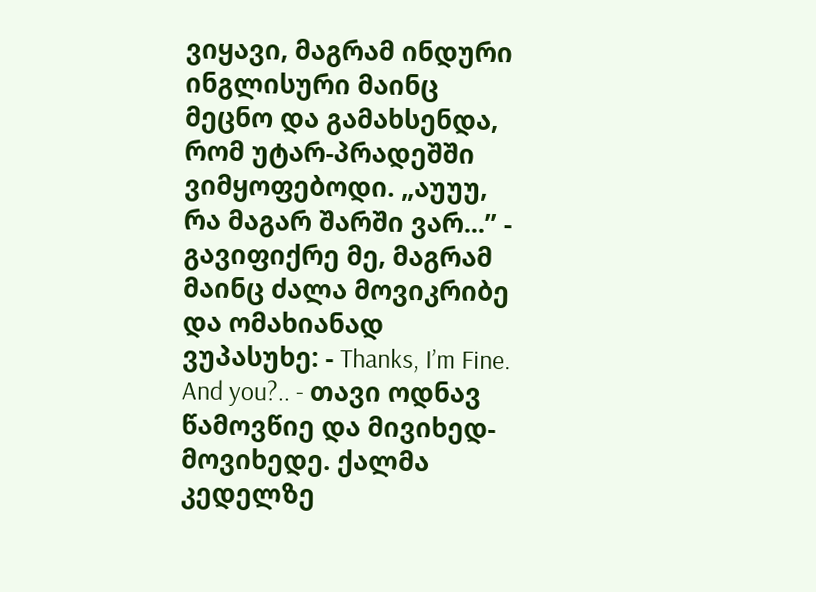ვიყავი, მაგრამ ინდური ინგლისური მაინც მეცნო და გამახსენდა, რომ უტარ-პრადეშში ვიმყოფებოდი. „აუუუ, რა მაგარ შარში ვარ...” - გავიფიქრე მე, მაგრამ მაინც ძალა მოვიკრიბე და ომახიანად ვუპასუხე: - Thanks, I’m Fine. And you?.. - თავი ოდნავ წამოვწიე და მივიხედ-მოვიხედე. ქალმა კედელზე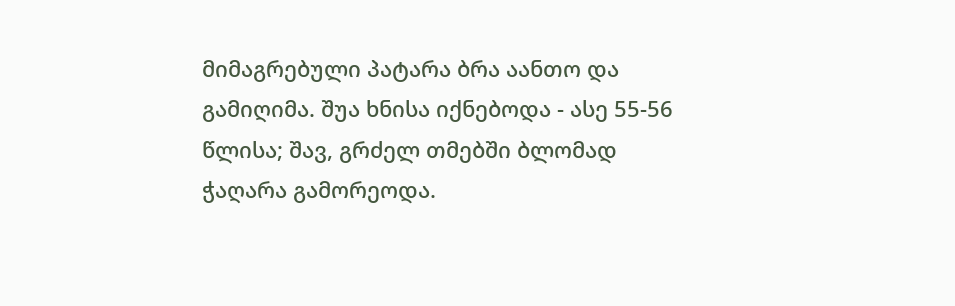მიმაგრებული პატარა ბრა აანთო და გამიღიმა. შუა ხნისა იქნებოდა - ასე 55-56 წლისა; შავ, გრძელ თმებში ბლომად ჭაღარა გამორეოდა.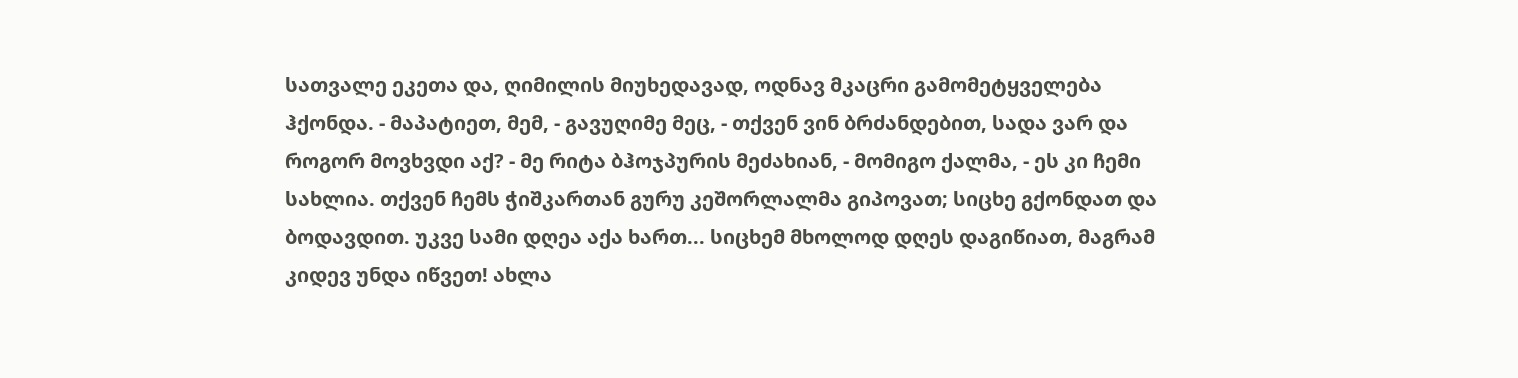სათვალე ეკეთა და, ღიმილის მიუხედავად, ოდნავ მკაცრი გამომეტყველება ჰქონდა. - მაპატიეთ, მემ, - გავუღიმე მეც, - თქვენ ვინ ბრძანდებით, სადა ვარ და როგორ მოვხვდი აქ? - მე რიტა ბჰოჯპურის მეძახიან, - მომიგო ქალმა, - ეს კი ჩემი სახლია. თქვენ ჩემს ჭიშკართან გურუ კეშორლალმა გიპოვათ; სიცხე გქონდათ და ბოდავდით. უკვე სამი დღეა აქა ხართ... სიცხემ მხოლოდ დღეს დაგიწიათ, მაგრამ კიდევ უნდა იწვეთ! ახლა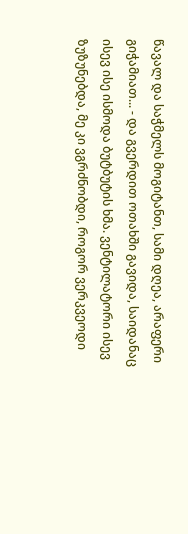წავალ და საჭმელს მოგიტანთ, სამი დღეა, არაფერი გიჭამიათ... - და გვერდით ოთახში გავიდა, საიდანაც ისევ ისე ისმოდა ბუტბუტის ხმა. ვენტილატორი ისევ ზუზუნებდა, მე კი ვგრძნობდი, როგორ ვერკვეოდი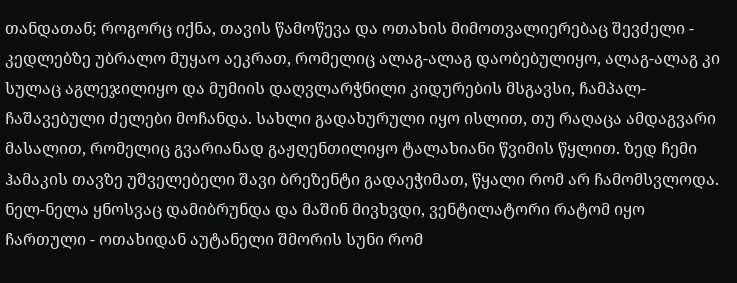თანდათან; როგორც იქნა, თავის წამოწევა და ოთახის მიმოთვალიერებაც შევძელი - კედლებზე უბრალო მუყაო აეკრათ, რომელიც ალაგ-ალაგ დაობებულიყო, ალაგ-ალაგ კი სულაც აგლეჯილიყო და მუმიის დაღვლარჭნილი კიდურების მსგავსი, ჩამპალ-ჩაშავებული ძელები მოჩანდა. სახლი გადახურული იყო ისლით, თუ რაღაცა ამდაგვარი მასალით, რომელიც გვარიანად გაჟღენთილიყო ტალახიანი წვიმის წყლით. ზედ ჩემი ჰამაკის თავზე უშველებელი შავი ბრეზენტი გადაეჭიმათ, წყალი რომ არ ჩამომსვლოდა. ნელ-ნელა ყნოსვაც დამიბრუნდა და მაშინ მივხვდი, ვენტილატორი რატომ იყო ჩართული - ოთახიდან აუტანელი შმორის სუნი რომ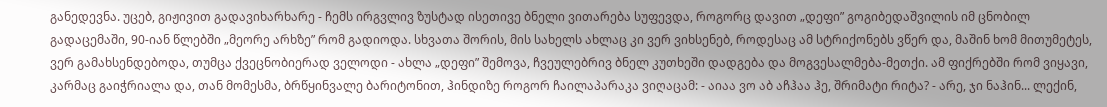განედევნა. უცებ, გიჟივით გადავიხარხარე - ჩემს ირგვლივ ზუსტად ისეთივე ბნელი ვითარება სუფევდა, როგორც დავით „დეფი” გოგიბედაშვილის იმ ცნობილ გადაცემაში, 90-იან წლებში „მეორე არხზე” რომ გადიოდა. სხვათა შორის, მის სახელს ახლაც კი ვერ ვიხსენებ, როდესაც ამ სტრიქონებს ვწერ და, მაშინ ხომ მითუმეტეს, ვერ გამახსენდებოდა, თუმცა ქვეცნობიერად ველოდი - ახლა „დეფი” შემოვა, ჩვეულებრივ ბნელ კუთხეში დადგება და მოგვესალმება-მეთქი. ამ ფიქრებში რომ ვიყავი, კარმაც გაიჭრიალა და, თან მომესმა, ბრწყინვალე ბარიტონით, ჰინდიზე როგორ ჩაილაპარაკა ვიღაცამ: - აიაა ვო აბ აჩჰაა ჰე, შრიმატი რიტა? - არე, ჯი ნაჰინ... ლექინ,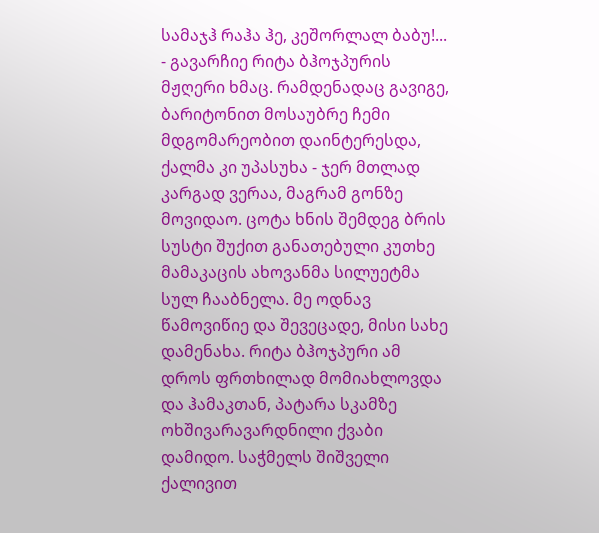სამაჯჰ რაჰა ჰე, კეშორლალ ბაბუ!... - გავარჩიე რიტა ბჰოჯპურის მჟღერი ხმაც. რამდენადაც გავიგე, ბარიტონით მოსაუბრე ჩემი მდგომარეობით დაინტერესდა, ქალმა კი უპასუხა - ჯერ მთლად კარგად ვერაა, მაგრამ გონზე მოვიდაო. ცოტა ხნის შემდეგ ბრის სუსტი შუქით განათებული კუთხე მამაკაცის ახოვანმა სილუეტმა სულ ჩააბნელა. მე ოდნავ წამოვიწიე და შევეცადე, მისი სახე დამენახა. რიტა ბჰოჯპური ამ დროს ფრთხილად მომიახლოვდა და ჰამაკთან, პატარა სკამზე ოხშივარავარდნილი ქვაბი დამიდო. საჭმელს შიშველი ქალივით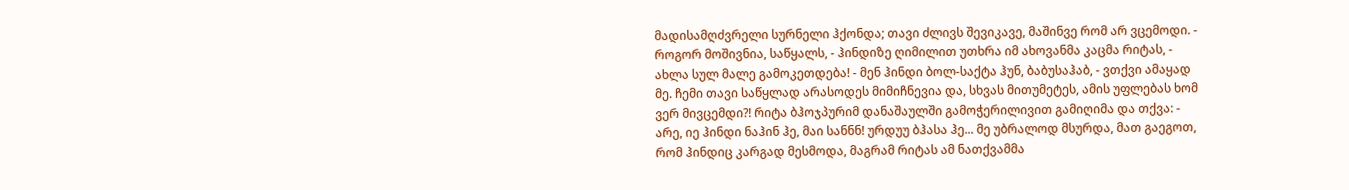მადისამღძვრელი სურნელი ჰქონდა; თავი ძლივს შევიკავე, მაშინვე რომ არ ვცემოდი. - როგორ მოშივნია, საწყალს, - ჰინდიზე ღიმილით უთხრა იმ ახოვანმა კაცმა რიტას, - ახლა სულ მალე გამოკეთდება! - მენ ჰინდი ბოლ-საქტა ჰუნ, ბაბუსაჰაბ, - ვთქვი ამაყად მე. ჩემი თავი საწყლად არასოდეს მიმიჩნევია და, სხვას მითუმეტეს, ამის უფლებას ხომ ვერ მივცემდი?! რიტა ბჰოჯპურიმ დანაშაულში გამოჭერილივით გამიღიმა და თქვა: - არე, იე ჰინდი ნაჰინ ჰე, მაი სანნნ! ურდუუ ბჰასა ჰე... მე უბრალოდ მსურდა, მათ გაეგოთ, რომ ჰინდიც კარგად მესმოდა, მაგრამ რიტას ამ ნათქვამმა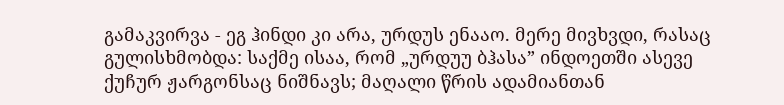გამაკვირვა - ეგ ჰინდი კი არა, ურდუს ენააო. მერე მივხვდი, რასაც გულისხმობდა: საქმე ისაა, რომ „ურდუუ ბჰასა” ინდოეთში ასევე ქუჩურ ჟარგონსაც ნიშნავს; მაღალი წრის ადამიანთან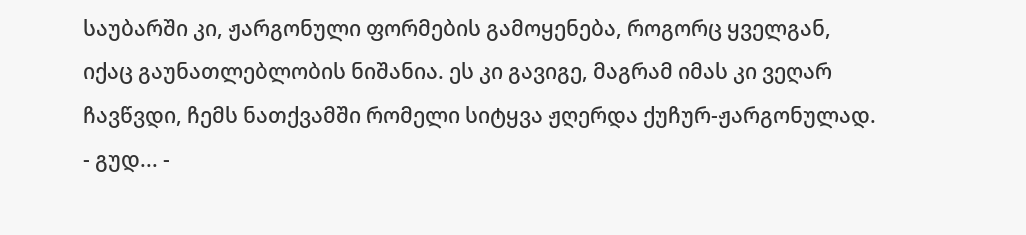საუბარში კი, ჟარგონული ფორმების გამოყენება, როგორც ყველგან, იქაც გაუნათლებლობის ნიშანია. ეს კი გავიგე, მაგრამ იმას კი ვეღარ ჩავწვდი, ჩემს ნათქვამში რომელი სიტყვა ჟღერდა ქუჩურ-ჟარგონულად. - გუდ... -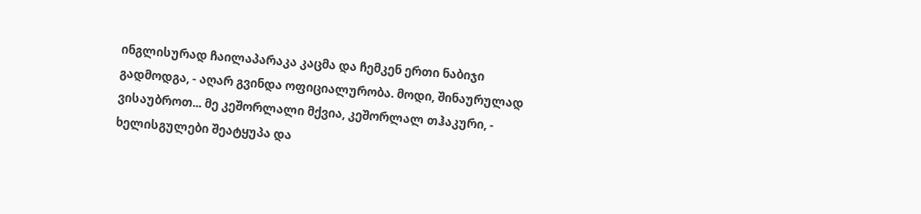ინგლისურად ჩაილაპარაკა კაცმა და ჩემკენ ერთი ნაბიჯი გადმოდგა, - აღარ გვინდა ოფიციალურობა. მოდი, შინაურულად ვისაუბროთ... მე კეშორლალი მქვია, კეშორლალ თჰაკური, - ხელისგულები შეატყუპა და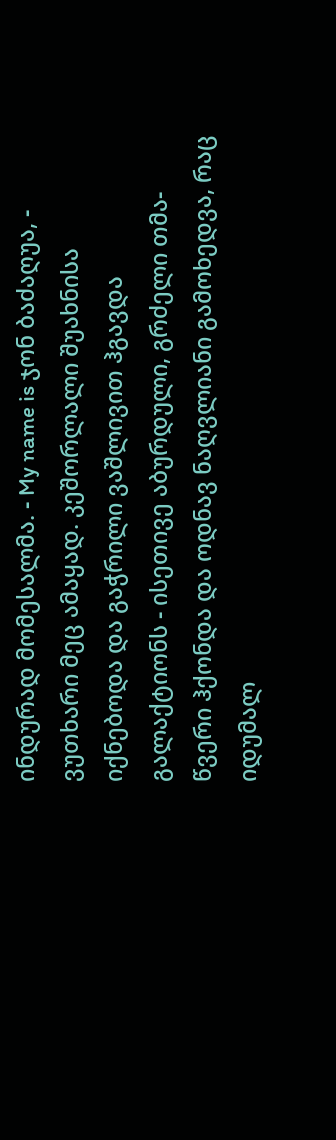ინდურად მომესალმა. - My name is ჯონ ბაძაღუა, - ვუთხარი მეც ამაყად. კეშორლალი შუახნისა იქნებოდა და გაჭრილი ვაშლივით ჰგავდა გალაქტიონს - ისეთივე აბურდული, გრძელი თმა-წვერი ჰქონდა და ოდნავ ნაღვლიანი გამოხედვა, რაც იდუმალ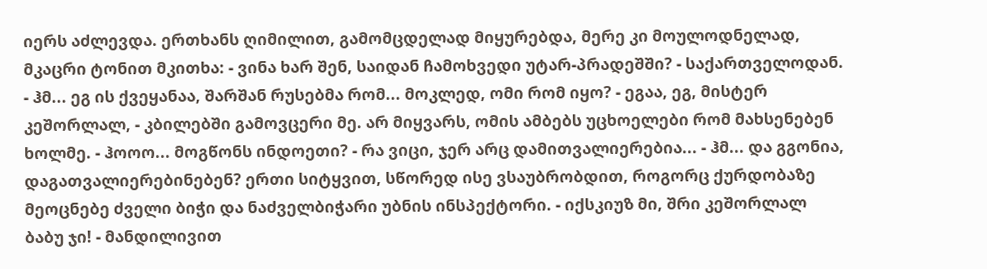იერს აძლევდა. ერთხანს ღიმილით, გამომცდელად მიყურებდა, მერე კი მოულოდნელად, მკაცრი ტონით მკითხა: - ვინა ხარ შენ, საიდან ჩამოხვედი უტარ-პრადეშში? - საქართველოდან. - ჰმ... ეგ ის ქვეყანაა, შარშან რუსებმა რომ... მოკლედ, ომი რომ იყო? - ეგაა, ეგ, მისტერ კეშორლალ, - კბილებში გამოვცერი მე. არ მიყვარს, ომის ამბებს უცხოელები რომ მახსენებენ ხოლმე. - ჰოოო... მოგწონს ინდოეთი? - რა ვიცი, ჯერ არც დამითვალიერებია... - ჰმ... და გგონია, დაგათვალიერებინებენ? ერთი სიტყვით, სწორედ ისე ვსაუბრობდით, როგორც ქურდობაზე მეოცნებე ძველი ბიჭი და ნაძველბიჭარი უბნის ინსპექტორი. - იქსკიუზ მი, შრი კეშორლალ ბაბუ ჯი! - მანდილივით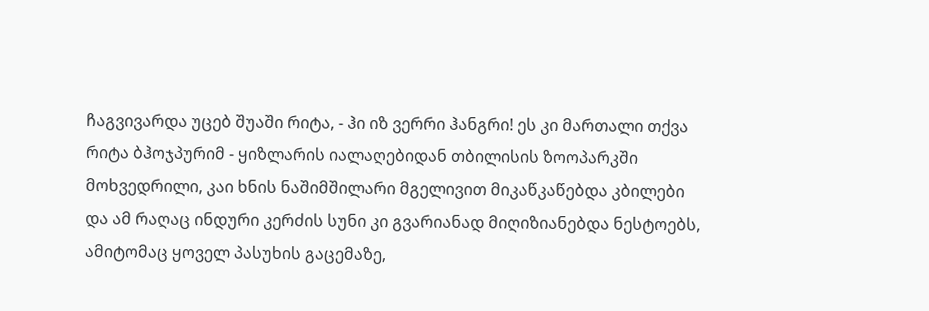ჩაგვივარდა უცებ შუაში რიტა, - ჰი იზ ვერრი ჰანგრი! ეს კი მართალი თქვა რიტა ბჰოჯპურიმ - ყიზლარის იალაღებიდან თბილისის ზოოპარკში მოხვედრილი, კაი ხნის ნაშიმშილარი მგელივით მიკაწკაწებდა კბილები და ამ რაღაც ინდური კერძის სუნი კი გვარიანად მიღიზიანებდა ნესტოებს, ამიტომაც ყოველ პასუხის გაცემაზე,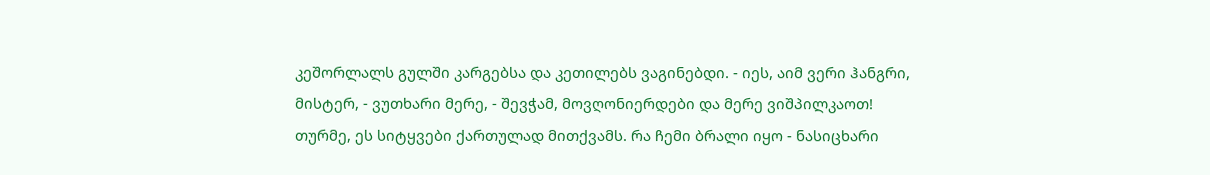კეშორლალს გულში კარგებსა და კეთილებს ვაგინებდი. - იეს, აიმ ვერი ჰანგრი, მისტერ, - ვუთხარი მერე, - შევჭამ, მოვღონიერდები და მერე ვიშპილკაოთ! თურმე, ეს სიტყვები ქართულად მითქვამს. რა ჩემი ბრალი იყო - ნასიცხარი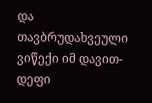და თავბრუდახვეული ვიწექი იმ დავით-დეფი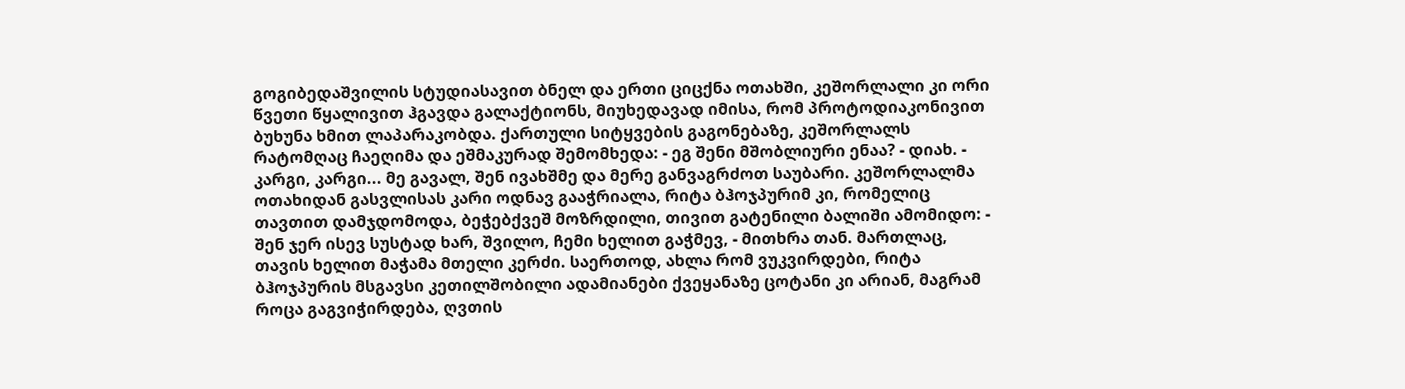გოგიბედაშვილის სტუდიასავით ბნელ და ერთი ციცქნა ოთახში, კეშორლალი კი ორი წვეთი წყალივით ჰგავდა გალაქტიონს, მიუხედავად იმისა, რომ პროტოდიაკონივით ბუხუნა ხმით ლაპარაკობდა. ქართული სიტყვების გაგონებაზე, კეშორლალს რატომღაც ჩაეღიმა და ეშმაკურად შემომხედა: - ეგ შენი მშობლიური ენაა? - დიახ. - კარგი, კარგი... მე გავალ, შენ ივახშმე და მერე განვაგრძოთ საუბარი. კეშორლალმა ოთახიდან გასვლისას კარი ოდნავ გააჭრიალა, რიტა ბჰოჯპურიმ კი, რომელიც თავთით დამჯდომოდა, ბეჭებქვეშ მოზრდილი, თივით გატენილი ბალიში ამომიდო: - შენ ჯერ ისევ სუსტად ხარ, შვილო, ჩემი ხელით გაჭმევ, - მითხრა თან. მართლაც, თავის ხელით მაჭამა მთელი კერძი. საერთოდ, ახლა რომ ვუკვირდები, რიტა ბჰოჯპურის მსგავსი კეთილშობილი ადამიანები ქვეყანაზე ცოტანი კი არიან, მაგრამ როცა გაგვიჭირდება, ღვთის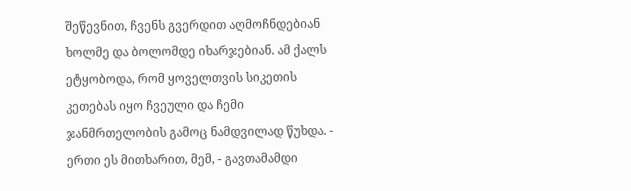შეწევნით, ჩვენს გვერდით აღმოჩნდებიან ხოლმე და ბოლომდე იხარჯებიან. ამ ქალს ეტყობოდა, რომ ყოველთვის სიკეთის კეთებას იყო ჩვეული და ჩემი ჯანმრთელობის გამოც ნამდვილად წუხდა. - ერთი ეს მითხარით, მემ, - გავთამამდი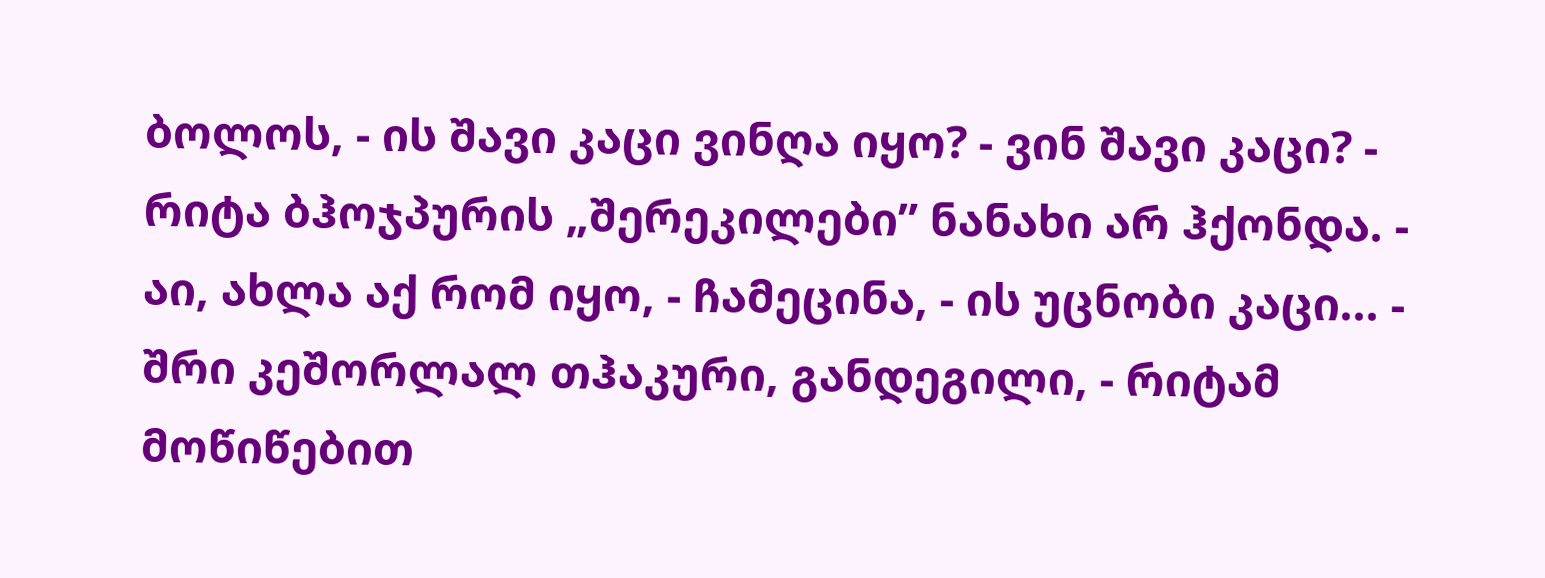ბოლოს, - ის შავი კაცი ვინღა იყო? - ვინ შავი კაცი? - რიტა ბჰოჯპურის „შერეკილები” ნანახი არ ჰქონდა. - აი, ახლა აქ რომ იყო, - ჩამეცინა, - ის უცნობი კაცი... - შრი კეშორლალ თჰაკური, განდეგილი, - რიტამ მოწიწებით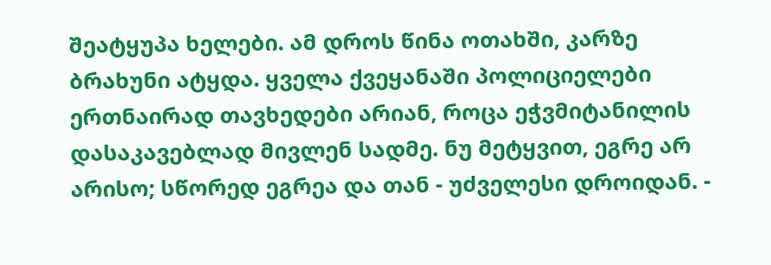შეატყუპა ხელები. ამ დროს წინა ოთახში, კარზე ბრახუნი ატყდა. ყველა ქვეყანაში პოლიციელები ერთნაირად თავხედები არიან, როცა ეჭვმიტანილის დასაკავებლად მივლენ სადმე. ნუ მეტყვით, ეგრე არ არისო; სწორედ ეგრეა და თან - უძველესი დროიდან. -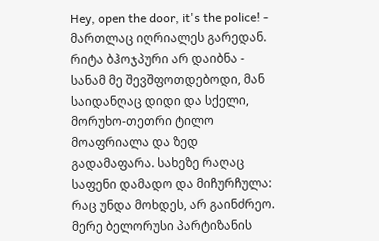Hey, open the door, it's the police! - მართლაც იღრიალეს გარედან. რიტა ბჰოჯპური არ დაიბნა - სანამ მე შევშფოთდებოდი, მან საიდანღაც დიდი და სქელი, მორუხო-თეთრი ტილო მოაფრიალა და ზედ გადამაფარა. სახეზე რაღაც საფენი დამადო და მიჩურჩულა: რაც უნდა მოხდეს, არ გაინძრეო. მერე ბელორუსი პარტიზანის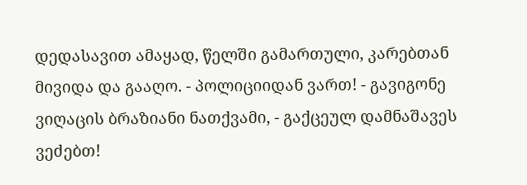დედასავით ამაყად, წელში გამართული, კარებთან მივიდა და გააღო. - პოლიციიდან ვართ! - გავიგონე ვიღაცის ბრაზიანი ნათქვამი, - გაქცეულ დამნაშავეს ვეძებთ!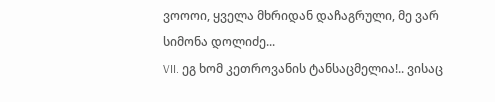ვოოოი, ყველა მხრიდან დაჩაგრული, მე ვარ სიმონა დოლიძე...
VII. ეგ ხომ კეთროვანის ტანსაცმელია!.. ვისაც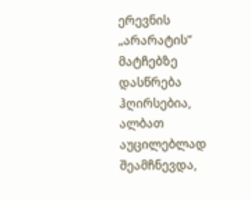ერევნის „არარატის” მატჩებზე დასწრება ჰღირსებია, ალბათ აუცილებლად შეამჩნევდა,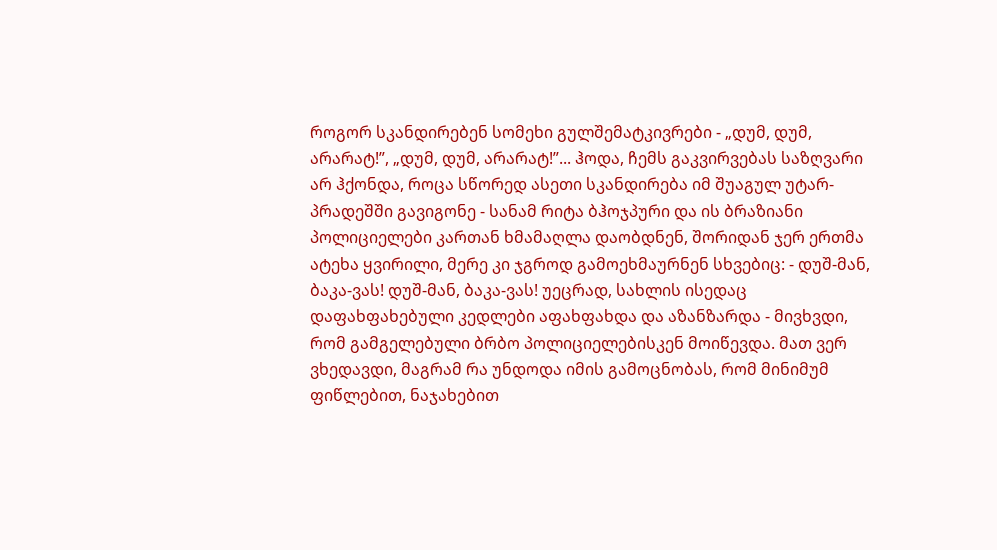როგორ სკანდირებენ სომეხი გულშემატკივრები - „დუმ, დუმ, არარატ!”, „დუმ, დუმ, არარატ!”... ჰოდა, ჩემს გაკვირვებას საზღვარი არ ჰქონდა, როცა სწორედ ასეთი სკანდირება იმ შუაგულ უტარ-პრადეშში გავიგონე - სანამ რიტა ბჰოჯპური და ის ბრაზიანი პოლიციელები კართან ხმამაღლა დაობდნენ, შორიდან ჯერ ერთმა ატეხა ყვირილი, მერე კი ჯგროდ გამოეხმაურნენ სხვებიც: - დუშ-მან, ბაკა-ვას! დუშ-მან, ბაკა-ვას! უეცრად, სახლის ისედაც დაფახფახებული კედლები აფახფახდა და აზანზარდა - მივხვდი, რომ გამგელებული ბრბო პოლიციელებისკენ მოიწევდა. მათ ვერ ვხედავდი, მაგრამ რა უნდოდა იმის გამოცნობას, რომ მინიმუმ ფიწლებით, ნაჯახებით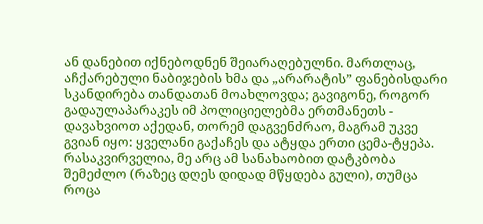ან დანებით იქნებოდნენ შეიარაღებულნი. მართლაც, აჩქარებული ნაბიჯების ხმა და „არარატის” ფანებისდარი სკანდირება თანდათან მოახლოვდა; გავიგონე, როგორ გადაულაპარაკეს იმ პოლიციელებმა ერთმანეთს - დავახვიოთ აქედან, თორემ დაგვენძრაო, მაგრამ უკვე გვიან იყო: ყველანი გაქაჩეს და ატყდა ერთი ცემა-ტყეპა. რასაკვირველია, მე არც ამ სანახაობით დატკბობა შემეძლო (რაზეც დღეს დიდად მწყდება გული), თუმცა როცა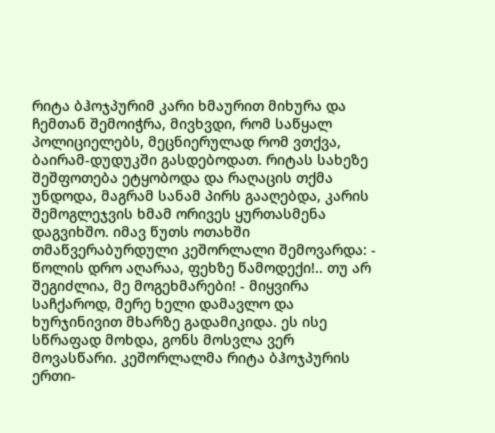რიტა ბჰოჯპურიმ კარი ხმაურით მიხურა და ჩემთან შემოიჭრა, მივხვდი, რომ საწყალ პოლიციელებს, მეცნიერულად რომ ვთქვა, ბაირამ-დუდუკში გასდებოდათ. რიტას სახეზე შეშფოთება ეტყობოდა და რაღაცის თქმა უნდოდა, მაგრამ სანამ პირს გააღებდა, კარის შემოგლეჯვის ხმამ ორივეს ყურთასმენა დაგვიხშო. იმავ წუთს ოთახში თმაწვერაბურდული კეშორლალი შემოვარდა: - წოლის დრო აღარაა, ფეხზე წამოდექი!.. თუ არ შეგიძლია, მე მოგეხმარები! - მიყვირა საჩქაროდ, მერე ხელი დამავლო და ხურჯინივით მხარზე გადამიკიდა. ეს ისე სწრაფად მოხდა, გონს მოსვლა ვერ მოვასწარი. კეშორლალმა რიტა ბჰოჯპურის ერთი-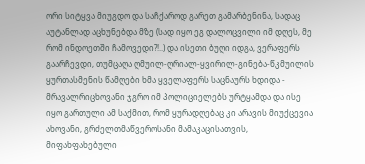ორი სიტყვა მიუგდო და საჩქაროდ გარეთ გამარბენინა, სადაც აუტანლად აცხუნებდა მზე (სად იყო ეგ დალოცვილი იმ დღეს, მე რომ ინდოეთში ჩამოვედი?!..) და ისეთი ბუღი იდგა, ვერაფერს გაარჩევდი, თუმცაღა ღმუილ-ღრიალ-ყვირილ-გინება-წკმუილის ყურთასმენის წამღები ხმა ყველაფერს საცნაურს ხდიდა - მრავალრიცხოვანი ჯგრო იმ პოლიციელებს ურტყამდა და ისე იყო გართული ამ საქმით, რომ ყურადღებაც კი არავის მიუქცევია ახოვანი, გრძელთმაწვეროსანი მამაკაცისათვის, მიფახფახებული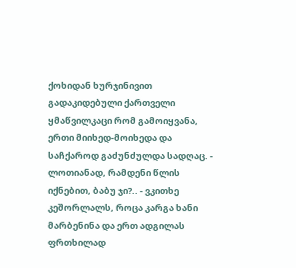ქოხიდან ხურჯინივით გადაკიდებული ქართველი ყმაწვილკაცი რომ გამოიყვანა, ერთი მიიხედ-მოიხედა და საჩქაროდ გაძუნძულდა სადღაც. - ლოთიანად, რამდენი წლის იქნებით, ბაბუ ჯი?.. - ვკითხე კეშორლალს, როცა კარგა ხანი მარბენინა და ერთ ადგილას ფრთხილად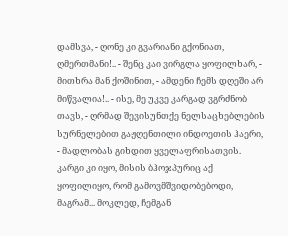დამსვა, - ღონე კი გვარიანი გქონიათ, ღმერთმანი!.. - შენც კაი ვირგლა ყოფილხარ, - მითხრა მან ქოშინით, - ამდენი ჩემს დღეში არ მიწვალია!.. - ისე, მე უკვე კარგად ვგრძნობ თავს, - ღრმად შევისუნთქე ნელსაცხებლების სურნელებით გაჟღენთილი ინდოეთის ჰაერი, - მადლობას გიხდით ყველაფრისათვის. კარგი კი იყო, მისის ბჰოჯპურიც აქ ყოფილიყო, რომ გამოვმშვიდობებოდი, მაგრამ... მოკლედ, ჩემგან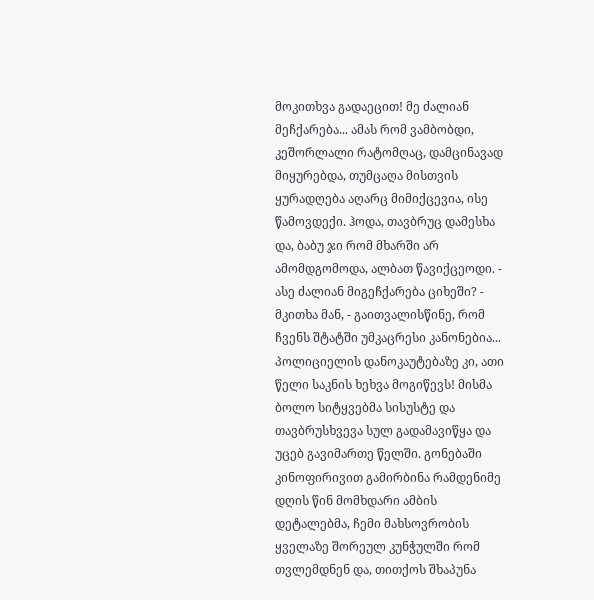მოკითხვა გადაეცით! მე ძალიან მეჩქარება... ამას რომ ვამბობდი, კეშორლალი რატომღაც, დამცინავად მიყურებდა, თუმცაღა მისთვის ყურადღება აღარც მიმიქცევია, ისე წამოვდექი. ჰოდა, თავბრუც დამესხა და, ბაბუ ჯი რომ მხარში არ ამომდგომოდა, ალბათ წავიქცეოდი. - ასე ძალიან მიგეჩქარება ციხეში? - მკითხა მან, - გაითვალისწინე, რომ ჩვენს შტატში უმკაცრესი კანონებია... პოლიციელის დანოკაუტებაზე კი, ათი წელი საკნის ხეხვა მოგიწევს! მისმა ბოლო სიტყვებმა სისუსტე და თავბრუსხვევა სულ გადამავიწყა და უცებ გავიმართე წელში. გონებაში კინოფირივით გამირბინა რამდენიმე დღის წინ მომხდარი ამბის დეტალებმა, ჩემი მახსოვრობის ყველაზე შორეულ კუნჭულში რომ თვლემდნენ და, თითქოს შხაპუნა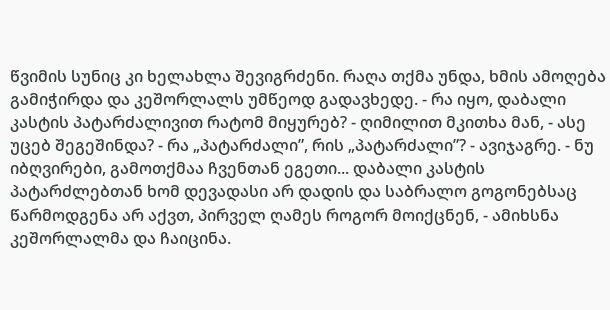წვიმის სუნიც კი ხელახლა შევიგრძენი. რაღა თქმა უნდა, ხმის ამოღება გამიჭირდა და კეშორლალს უმწეოდ გადავხედე. - რა იყო, დაბალი კასტის პატარძალივით რატომ მიყურებ? - ღიმილით მკითხა მან, - ასე უცებ შეგეშინდა? - რა „პატარძალი”, რის „პატარძალი”? - ავიჯაგრე. - ნუ იბღვირები, გამოთქმაა ჩვენთან ეგეთი... დაბალი კასტის პატარძლებთან ხომ დევადასი არ დადის და საბრალო გოგონებსაც წარმოდგენა არ აქვთ, პირველ ღამეს როგორ მოიქცნენ, - ამიხსნა კეშორლალმა და ჩაიცინა.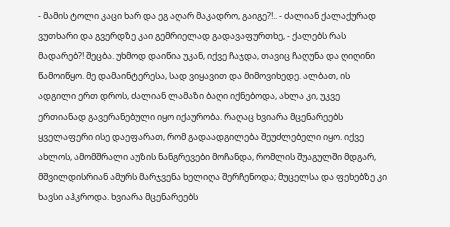- მამის ტოლი კაცი ხარ და ეგ აღარ მაკადრო, გაიგე?!.. - ძალიან ქალაქურად ვუთხარი და გვერდზე კაი გემრიელად გადავაფურთხე, - ქალებს რას მადარებ?! შეცბა. უხმოდ დაიწია უკან, იქვე ჩაჯდა, თავიც ჩაღუნა და ღიღინი წამოიწყო. მე დამაინტერესა, სად ვიყავით და მიმოვიხედე. ალბათ, ის ადგილი ერთ დროს, ძალიან ლამაზი ბაღი იქნებოდა, ახლა კი, უკვე ერთიანად გავერანებული იყო იქაურობა. რაღაც ხვიარა მცენარეებს ყველაფერი ისე დაეფარათ, რომ გადაადგილება შეუძლებელი იყო. იქვე ახლოს, ამომშრალი აუზის ნანგრევები მოჩანდა, რომლის შუაგულში მდგარ, მშვილდისრიან ამურს მარჯვენა ხელიღა შერჩენოდა; მუცელსა და ფეხებზე კი ხავსი აჰკროდა. ხვიარა მცენარეებს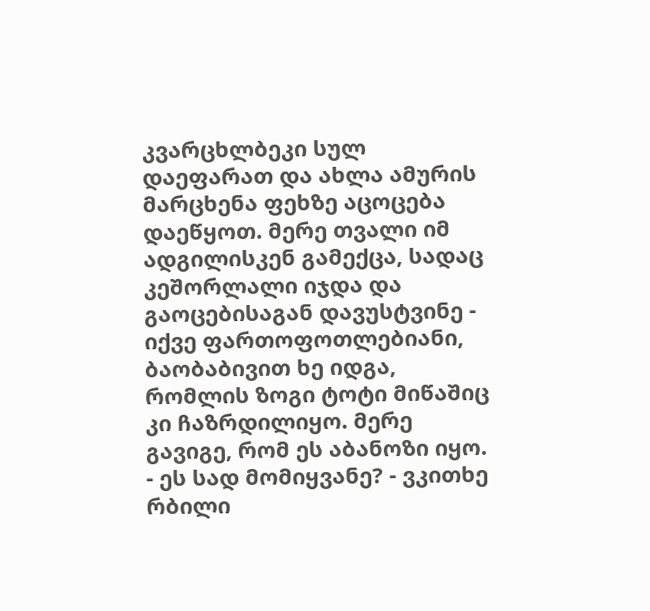კვარცხლბეკი სულ დაეფარათ და ახლა ამურის მარცხენა ფეხზე აცოცება დაეწყოთ. მერე თვალი იმ ადგილისკენ გამექცა, სადაც კეშორლალი იჯდა და გაოცებისაგან დავუსტვინე - იქვე ფართოფოთლებიანი, ბაობაბივით ხე იდგა, რომლის ზოგი ტოტი მიწაშიც კი ჩაზრდილიყო. მერე გავიგე, რომ ეს აბანოზი იყო. - ეს სად მომიყვანე? - ვკითხე რბილი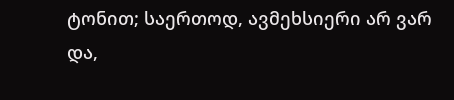ტონით; საერთოდ, ავმეხსიერი არ ვარ და,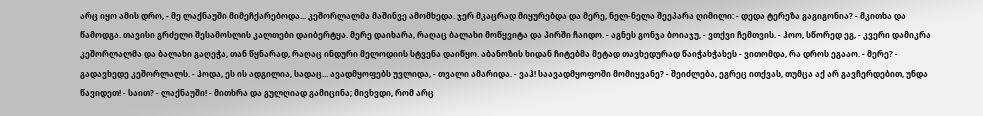არც იყო ამის დრო, - მე ლაქნაუში მიმეჩქარებოდა... კეშორლალმა მაშინვე ამომხედა. ჯერ მკაცრად მიყურებდა და მერე, ნელ-ნელა შეეპარა ღიმილი: - დედა ტერეზა გაგიგონია? - მკითხა და წამოდგა. თავისი გრძელი შესამოსლის კალთები დაიბერტყა. მერე დაიხარა, რაღაც ბალახი მოწყვიტა და პირში ჩაიდო. - აგნეს გონჯა ბოიაჯუ, - ვთქვი ჩემთვის. - ჰოო, სწორედ ეგ, - კვერი დამიკრა კეშორლალმა და ბალახი გაღეჭა, თან წყნარად, რაღაც ინდური მელოდიის სტვენა დაიწყო. აბანოზის ხიდან ჩიტებმა მეტად თავხედურად წაიჭახჭახეს - ვითომდა, რა დროს ეგააო. - მერე? - გადავხედე კეშორლალს. - ჰოდა, ეს ის ადგილია, სადაც... ავადმყოფებს უვლიდა, - თვალი ამარიდა. - ვაჰ! საავადმყოფოში მომიყვანე? - შეიძლება, ეგრეც ითქვას, თუმცა აქ არ გავჩერდებით, უნდა წავიდეთ! - საით? - ლაქნაუში! - მითხრა და გულღიად გამიცინა; მივხვდი, რომ არც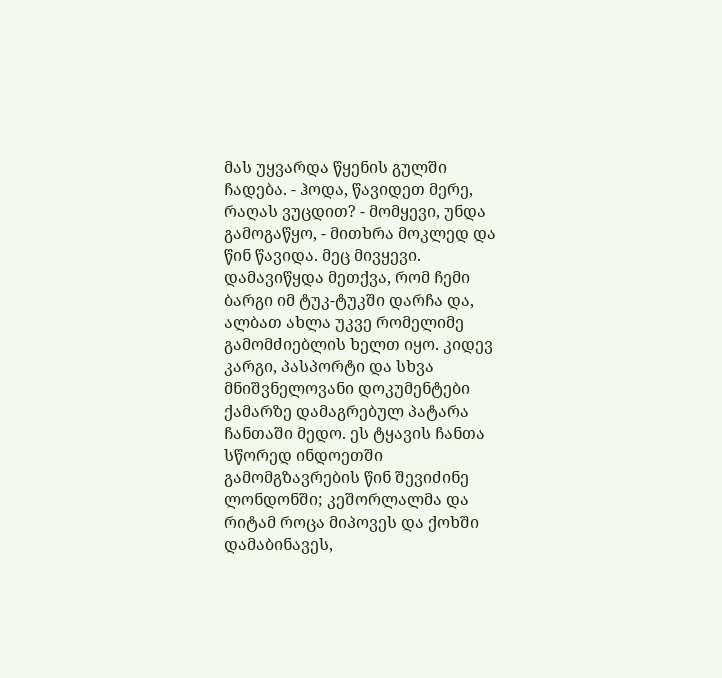მას უყვარდა წყენის გულში ჩადება. - ჰოდა, წავიდეთ მერე, რაღას ვუცდით? - მომყევი, უნდა გამოგაწყო, - მითხრა მოკლედ და წინ წავიდა. მეც მივყევი. დამავიწყდა მეთქვა, რომ ჩემი ბარგი იმ ტუკ-ტუკში დარჩა და, ალბათ ახლა უკვე რომელიმე გამომძიებლის ხელთ იყო. კიდევ კარგი, პასპორტი და სხვა მნიშვნელოვანი დოკუმენტები ქამარზე დამაგრებულ პატარა ჩანთაში მედო. ეს ტყავის ჩანთა სწორედ ინდოეთში გამომგზავრების წინ შევიძინე ლონდონში; კეშორლალმა და რიტამ როცა მიპოვეს და ქოხში დამაბინავეს,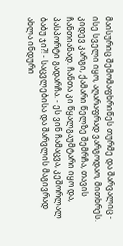მაისურიც შემომაფხრიწეს თურმე და შარვალიც - ისე სველი იყო, აღარაფრად ვარგოდაო, მითხრეს. კიდევ კარგი, ქამარი წელზე შემრჩა, თავის ჩანთიანად. ჩანთა კი წყალგაუმტარი იყო და, პასპორტი გადარჩა. - ეს ვინ ჩამაცვა, კეშორლალ ბაბუ ჯი?! - საცვლებისა და შარვლის მაგივრად ახლა ინდური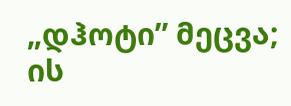„დჰოტი” მეცვა; ის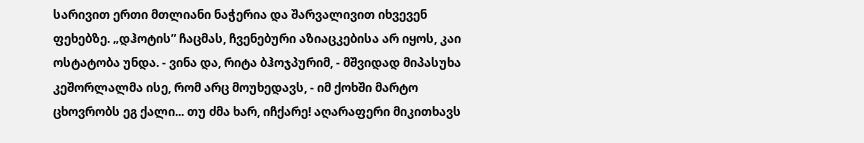სარივით ერთი მთლიანი ნაჭერია და შარვალივით იხვევენ ფეხებზე. „დჰოტის” ჩაცმას, ჩვენებური აზიაცკებისა არ იყოს, კაი ოსტატობა უნდა. - ვინა და, რიტა ბჰოჯპურიმ, - მშვიდად მიპასუხა კეშორლალმა ისე, რომ არც მოუხედავს, - იმ ქოხში მარტო ცხოვრობს ეგ ქალი... თუ ძმა ხარ, იჩქარე! აღარაფერი მიკითხავს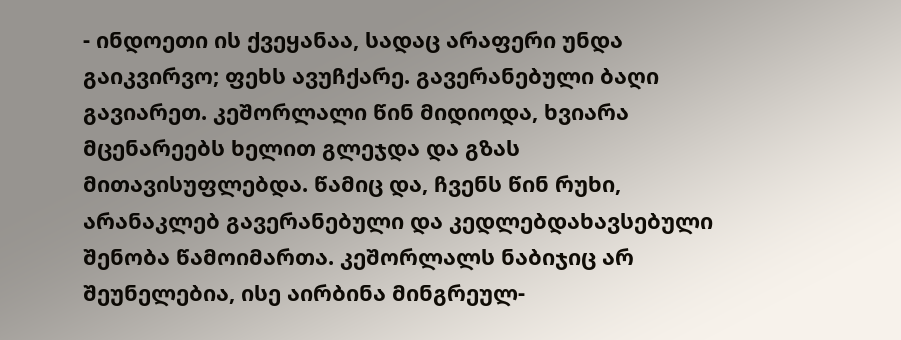- ინდოეთი ის ქვეყანაა, სადაც არაფერი უნდა გაიკვირვო; ფეხს ავუჩქარე. გავერანებული ბაღი გავიარეთ. კეშორლალი წინ მიდიოდა, ხვიარა მცენარეებს ხელით გლეჯდა და გზას მითავისუფლებდა. წამიც და, ჩვენს წინ რუხი, არანაკლებ გავერანებული და კედლებდახავსებული შენობა წამოიმართა. კეშორლალს ნაბიჯიც არ შეუნელებია, ისე აირბინა მინგრეულ-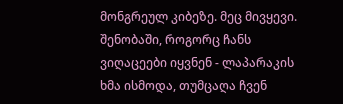მონგრეულ კიბეზე. მეც მივყევი. შენობაში, როგორც ჩანს ვიღაცეები იყვნენ - ლაპარაკის ხმა ისმოდა, თუმცაღა ჩვენ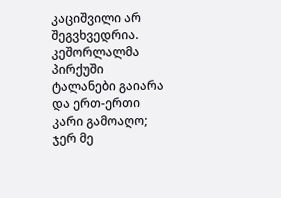კაციშვილი არ შეგვხვედრია. კეშორლალმა პირქუში ტალანები გაიარა და ერთ-ერთი კარი გამოაღო; ჯერ მე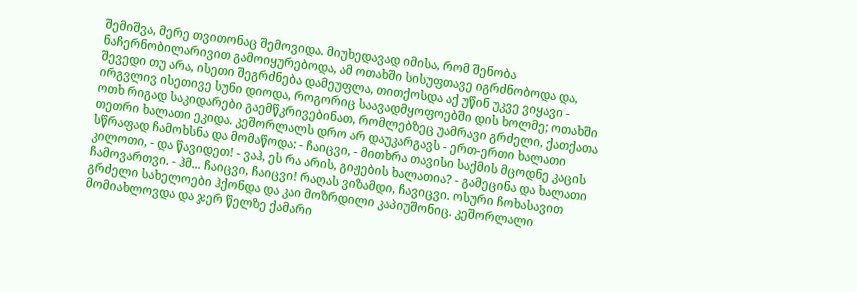შემიშვა, მერე თვითონაც შემოვიდა. მიუხედავად იმისა, რომ შენობა ნაჩერნობილარივით გამოიყურებოდა, ამ ოთახში სისუფთავე იგრძნობოდა და, შევედი თუ არა, ისეთი შეგრძნება დამეუფლა, თითქოსდა აქ უწინ უკვე ვიყავი - ირგვლივ ისეთივე სუნი დიოდა, როგორიც საავადმყოფოებში დის ხოლმე; ოთახში ოთხ რიგად საკიდარები გაემწკრივებინათ, რომლებზეც უამრავი გრძელი, ქათქათა თეთრი ხალათი ეკიდა. კეშორლალს დრო არ დაუკარგავს - ერთ-ერთი ხალათი სწრაფად ჩამოხსნა და მომაწოდა: - ჩაიცვი, - მითხრა თავისი საქმის მცოდნე კაცის კილოთი, - და წავიდეთ! - ვაჰ, ეს რა არის, გიჟების ხალათია? - გამეცინა და ხალათი ჩამოვართვი. - ჰმ... ჩაიცვი, ჩაიცვი! რაღას ვიზამდი, ჩავიცვი. ოსური ჩოხასავით გრძელი სახელოები ჰქონდა და კაი მოზრდილი კაპიუშონიც. კეშორლალი მომიახლოვდა და ჯერ წელზე ქამარი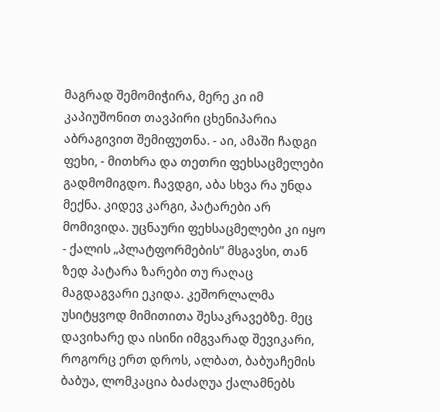მაგრად შემომიჭირა, მერე კი იმ კაპიუშონით თავპირი ცხენიპარია აბრაგივით შემიფუთნა. - აი, ამაში ჩადგი ფეხი, - მითხრა და თეთრი ფეხსაცმელები გადმომიგდო. ჩავდგი, აბა სხვა რა უნდა მექნა. კიდევ კარგი, პატარები არ მომივიდა. უცნაური ფეხსაცმელები კი იყო - ქალის „პლატფორმების” მსგავსი, თან ზედ პატარა ზარები თუ რაღაც მაგდაგვარი ეკიდა. კეშორლალმა უსიტყვოდ მიმითითა შესაკრავებზე. მეც დავიხარე და ისინი იმგვარად შევიკარი, როგორც ერთ დროს, ალბათ, ბაბუაჩემის ბაბუა, ლომკაცია ბაძაღუა ქალამნებს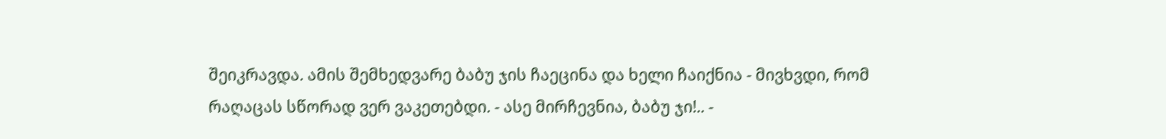შეიკრავდა. ამის შემხედვარე ბაბუ ჯის ჩაეცინა და ხელი ჩაიქნია - მივხვდი, რომ რაღაცას სწორად ვერ ვაკეთებდი. - ასე მირჩევნია, ბაბუ ჯი!.. -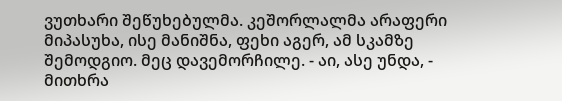ვუთხარი შეწუხებულმა. კეშორლალმა არაფერი მიპასუხა, ისე მანიშნა, ფეხი აგერ, ამ სკამზე შემოდგიო. მეც დავემორჩილე. - აი, ასე უნდა, - მითხრა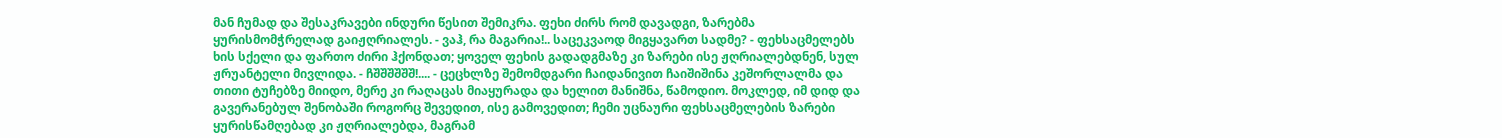მან ჩუმად და შესაკრავები ინდური წესით შემიკრა. ფეხი ძირს რომ დავადგი, ზარებმა ყურისმომჭრელად გაიჟღრიალეს. - ვაჰ, რა მაგარია!.. საცეკვაოდ მიგყავართ სადმე? - ფეხსაცმელებს ხის სქელი და ფართო ძირი ჰქონდათ; ყოველ ფეხის გადადგმაზე კი ზარები ისე ჟღრიალებდნენ, სულ ჟრუანტელი მივლიდა. - ჩშშშშშშ!.... - ცეცხლზე შემომდგარი ჩაიდანივით ჩაიშიშინა კეშორლალმა და თითი ტუჩებზე მიიდო, მერე კი რაღაცას მიაყურადა და ხელით მანიშნა, წამოდიო. მოკლედ, იმ დიდ და გავერანებულ შენობაში როგორც შევედით, ისე გამოვედით; ჩემი უცნაური ფეხსაცმელების ზარები ყურისწამღებად კი ჟღრიალებდა, მაგრამ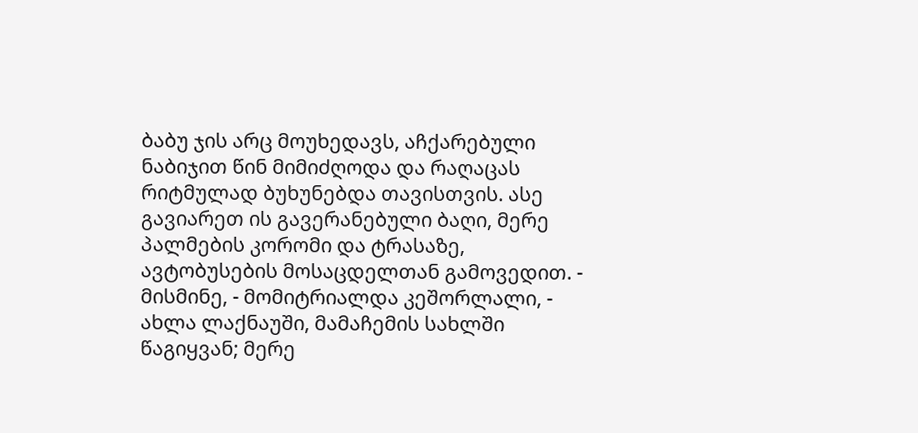ბაბუ ჯის არც მოუხედავს, აჩქარებული ნაბიჯით წინ მიმიძღოდა და რაღაცას რიტმულად ბუხუნებდა თავისთვის. ასე გავიარეთ ის გავერანებული ბაღი, მერე პალმების კორომი და ტრასაზე, ავტობუსების მოსაცდელთან გამოვედით. - მისმინე, - მომიტრიალდა კეშორლალი, - ახლა ლაქნაუში, მამაჩემის სახლში წაგიყვან; მერე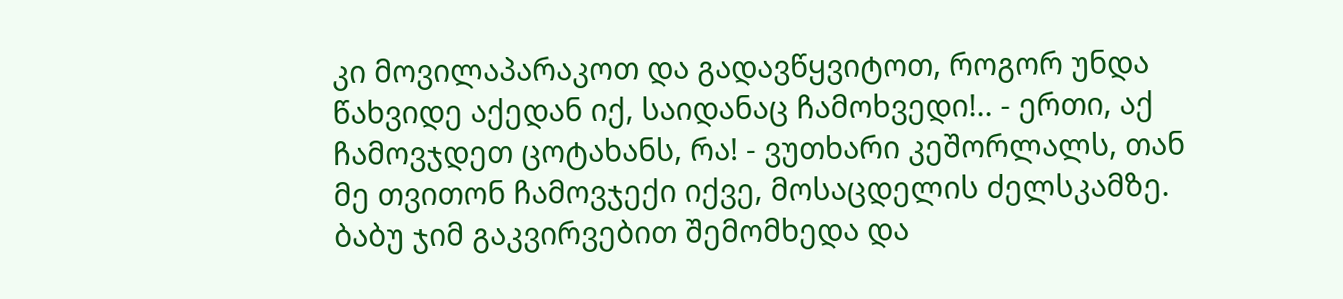კი მოვილაპარაკოთ და გადავწყვიტოთ, როგორ უნდა წახვიდე აქედან იქ, საიდანაც ჩამოხვედი!.. - ერთი, აქ ჩამოვჯდეთ ცოტახანს, რა! - ვუთხარი კეშორლალს, თან მე თვითონ ჩამოვჯექი იქვე, მოსაცდელის ძელსკამზე. ბაბუ ჯიმ გაკვირვებით შემომხედა და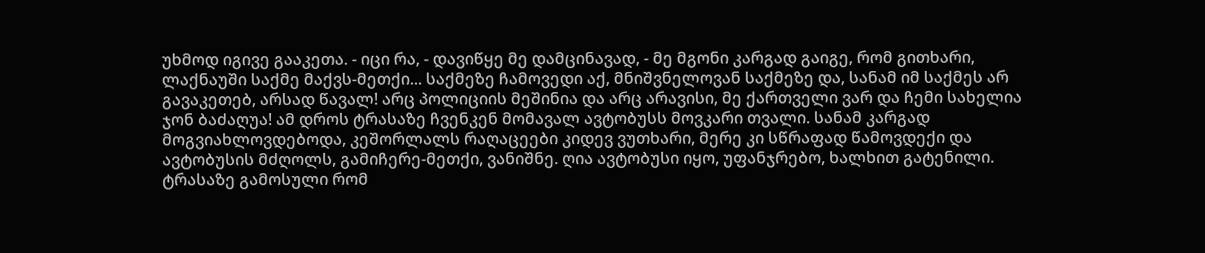უხმოდ იგივე გააკეთა. - იცი რა, - დავიწყე მე დამცინავად, - მე მგონი კარგად გაიგე, რომ გითხარი, ლაქნაუში საქმე მაქვს-მეთქი... საქმეზე ჩამოვედი აქ, მნიშვნელოვან საქმეზე და, სანამ იმ საქმეს არ გავაკეთებ, არსად წავალ! არც პოლიციის მეშინია და არც არავისი, მე ქართველი ვარ და ჩემი სახელია ჯონ ბაძაღუა! ამ დროს ტრასაზე ჩვენკენ მომავალ ავტობუსს მოვკარი თვალი. სანამ კარგად მოგვიახლოვდებოდა, კეშორლალს რაღაცეები კიდევ ვუთხარი, მერე კი სწრაფად წამოვდექი და ავტობუსის მძღოლს, გამიჩერე-მეთქი, ვანიშნე. ღია ავტობუსი იყო, უფანჯრებო, ხალხით გატენილი. ტრასაზე გამოსული რომ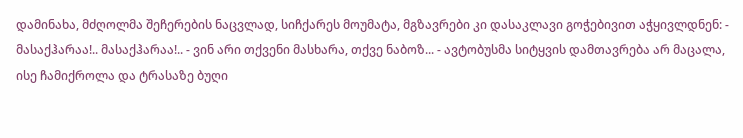დამინახა, მძღოლმა შეჩერების ნაცვლად, სიჩქარეს მოუმატა, მგზავრები კი დასაკლავი გოჭებივით აჭყივლდნენ: - მასაქჰარაა!.. მასაქჰარაა!.. - ვინ არი თქვენი მასხარა, თქვე ნაბოზ... - ავტობუსმა სიტყვის დამთავრება არ მაცალა, ისე ჩამიქროლა და ტრასაზე ბუღი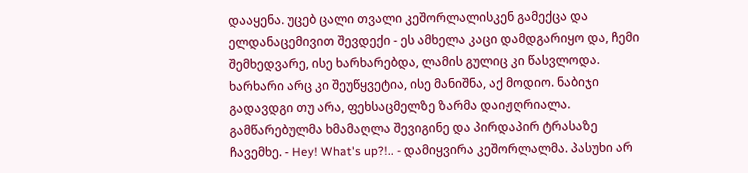დააყენა. უცებ ცალი თვალი კეშორლალისკენ გამექცა და ელდანაცემივით შევდექი - ეს ამხელა კაცი დამდგარიყო და, ჩემი შემხედვარე, ისე ხარხარებდა, ლამის გულიც კი წასვლოდა. ხარხარი არც კი შეუწყვეტია, ისე მანიშნა, აქ მოდიო. ნაბიჯი გადავდგი თუ არა, ფეხსაცმელზე ზარმა დაიჟღრიალა. გამწარებულმა ხმამაღლა შევიგინე და პირდაპირ ტრასაზე ჩავემხე. - Hey! What's up?!.. - დამიყვირა კეშორლალმა. პასუხი არ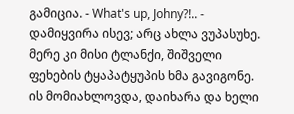გამიცია. - What's up, Johny?!.. - დამიყვირა ისევ; არც ახლა ვუპასუხე. მერე კი მისი ტლანქი, შიშველი ფეხების ტყაპატყუპის ხმა გავიგონე. ის მომიახლოვდა, დაიხარა და ხელი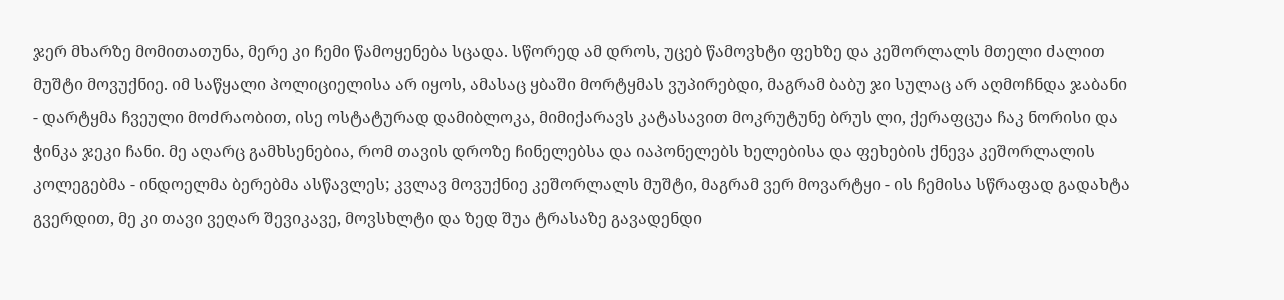ჯერ მხარზე მომითათუნა, მერე კი ჩემი წამოყენება სცადა. სწორედ ამ დროს, უცებ წამოვხტი ფეხზე და კეშორლალს მთელი ძალით მუშტი მოვუქნიე. იმ საწყალი პოლიციელისა არ იყოს, ამასაც ყბაში მორტყმას ვუპირებდი, მაგრამ ბაბუ ჯი სულაც არ აღმოჩნდა ჯაბანი - დარტყმა ჩვეული მოძრაობით, ისე ოსტატურად დამიბლოკა, მიმიქარავს კატასავით მოკრუტუნე ბრუს ლი, ქერაფცუა ჩაკ ნორისი და ჭინკა ჯეკი ჩანი. მე აღარც გამხსენებია, რომ თავის დროზე ჩინელებსა და იაპონელებს ხელებისა და ფეხების ქნევა კეშორლალის კოლეგებმა - ინდოელმა ბერებმა ასწავლეს; კვლავ მოვუქნიე კეშორლალს მუშტი, მაგრამ ვერ მოვარტყი - ის ჩემისა სწრაფად გადახტა გვერდით, მე კი თავი ვეღარ შევიკავე, მოვსხლტი და ზედ შუა ტრასაზე გავადენდი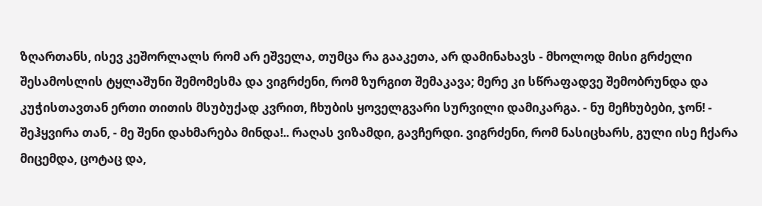ზღართანს, ისევ კეშორლალს რომ არ ეშველა, თუმცა რა გააკეთა, არ დამინახავს - მხოლოდ მისი გრძელი შესამოსლის ტყლაშუნი შემომესმა და ვიგრძენი, რომ ზურგით შემაკავა; მერე კი სწრაფადვე შემობრუნდა და კუჭისთავთან ერთი თითის მსუბუქად კვრით, ჩხუბის ყოველგვარი სურვილი დამიკარგა. - ნუ მეჩხუბები, ჯონ! - შეჰყვირა თან, - მე შენი დახმარება მინდა!.. რაღას ვიზამდი, გავჩერდი. ვიგრძენი, რომ ნასიცხარს, გული ისე ჩქარა მიცემდა, ცოტაც და,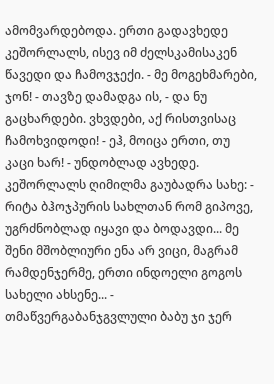ამომვარდებოდა. ერთი გადავხედე კეშორლალს, ისევ იმ ძელსკამისაკენ წავედი და ჩამოვჯექი. - მე მოგეხმარები, ჯონ! - თავზე დამადგა ის, - და ნუ გაცხარდები. ვხვდები, აქ რისთვისაც ჩამოხვიდოდი! - ეჰ, მოიცა ერთი, თუ კაცი ხარ! - უნდობლად ავხედე. კეშორლალს ღიმილმა გაუბადრა სახე: - რიტა ბჰოჯპურის სახლთან რომ გიპოვე, უგრძნობლად იყავი და ბოდავდი... მე შენი მშობლიური ენა არ ვიცი, მაგრამ რამდენჯერმე, ერთი ინდოელი გოგოს სახელი ახსენე... - თმაწვერგაბანჯგვლული ბაბუ ჯი ჯერ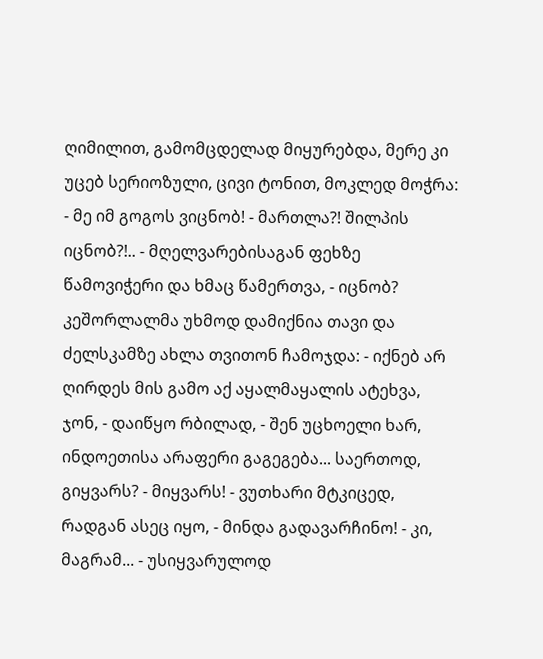ღიმილით, გამომცდელად მიყურებდა, მერე კი უცებ სერიოზული, ცივი ტონით, მოკლედ მოჭრა: - მე იმ გოგოს ვიცნობ! - მართლა?! შილპის იცნობ?!.. - მღელვარებისაგან ფეხზე წამოვიჭერი და ხმაც წამერთვა, - იცნობ? კეშორლალმა უხმოდ დამიქნია თავი და ძელსკამზე ახლა თვითონ ჩამოჯდა: - იქნებ არ ღირდეს მის გამო აქ აყალმაყალის ატეხვა, ჯონ, - დაიწყო რბილად, - შენ უცხოელი ხარ, ინდოეთისა არაფერი გაგეგება... საერთოდ, გიყვარს? - მიყვარს! - ვუთხარი მტკიცედ, რადგან ასეც იყო, - მინდა გადავარჩინო! - კი, მაგრამ... - უსიყვარულოდ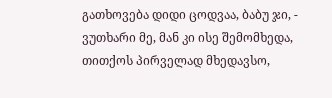გათხოვება დიდი ცოდვაა, ბაბუ ჯი, - ვუთხარი მე, მან კი ისე შემომხედა, თითქოს პირველად მხედავსო,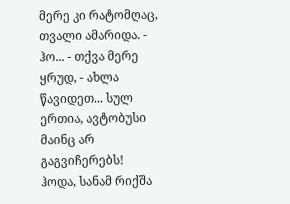მერე კი რატომღაც, თვალი ამარიდა. - ჰო... - თქვა მერე ყრუდ, - ახლა წავიდეთ... სულ ერთია, ავტობუსი მაინც არ გაგვიჩერებს! ჰოდა, სანამ რიქშა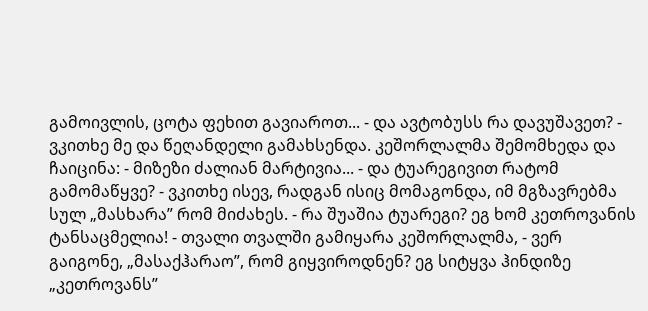გამოივლის, ცოტა ფეხით გავიაროთ... - და ავტობუსს რა დავუშავეთ? - ვკითხე მე და წეღანდელი გამახსენდა. კეშორლალმა შემომხედა და ჩაიცინა: - მიზეზი ძალიან მარტივია... - და ტუარეგივით რატომ გამომაწყვე? - ვკითხე ისევ, რადგან ისიც მომაგონდა, იმ მგზავრებმა სულ „მასხარა” რომ მიძახეს. - რა შუაშია ტუარეგი? ეგ ხომ კეთროვანის ტანსაცმელია! - თვალი თვალში გამიყარა კეშორლალმა, - ვერ გაიგონე, „მასაქჰარაო”, რომ გიყვიროდნენ? ეგ სიტყვა ჰინდიზე „კეთროვანს”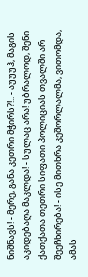ნიშნავს! - მერე, განა კეთრი მჭირს?!.. - აუუუჰ, მაგის აკიდებაღა მაკლდა! - სულაც არა! უბრალოდ, შენი ქათქათა თეთრი სიფათი პოლიციას თვალში არ შეეჩხირება! - ისე მითხრა კეშორლალმა, ვითომდა, ამას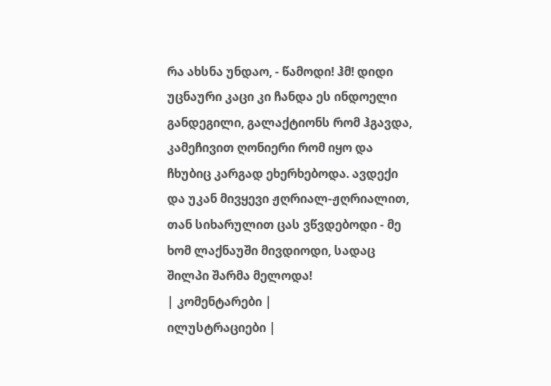რა ახსნა უნდაო, - წამოდი! ჰმ! დიდი უცნაური კაცი კი ჩანდა ეს ინდოელი განდეგილი, გალაქტიონს რომ ჰგავდა, კამეჩივით ღონიერი რომ იყო და ჩხუბიც კარგად ეხერხებოდა. ავდექი და უკან მივყევი ჟღრიალ-ჟღრიალით, თან სიხარულით ცას ვწვდებოდი - მე ხომ ლაქნაუში მივდიოდი, სადაც შილპი შარმა მელოდა!
| კომენტარები |
ილუსტრაციები |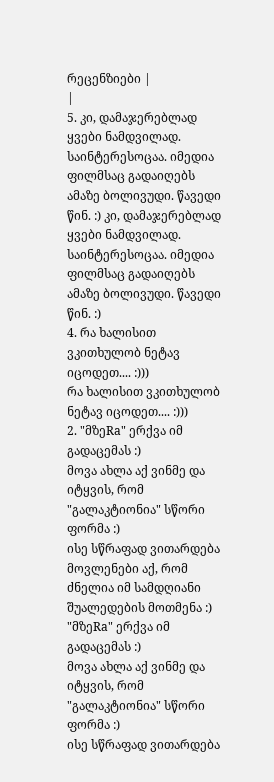რეცენზიები |
|
5. კი, დამაჯერებლად ყვები ნამდვილად. საინტერესოცაა. იმედია ფილმსაც გადაიღებს ამაზე ბოლივუდი. წავედი წინ. :) კი, დამაჯერებლად ყვები ნამდვილად. საინტერესოცაა. იმედია ფილმსაც გადაიღებს ამაზე ბოლივუდი. წავედი წინ. :)
4. რა ხალისით ვკითხულობ ნეტავ იცოდეთ.... :)))
რა ხალისით ვკითხულობ ნეტავ იცოდეთ.... :)))
2. "მზეRa" ერქვა იმ გადაცემას :)
მოვა ახლა აქ ვინმე და იტყვის, რომ "გალაკტიონია" სწორი ფორმა :)
ისე სწრაფად ვითარდება მოვლენები აქ, რომ ძნელია იმ სამდღიანი შუალედების მოთმენა :)
"მზეRa" ერქვა იმ გადაცემას :)
მოვა ახლა აქ ვინმე და იტყვის, რომ "გალაკტიონია" სწორი ფორმა :)
ისე სწრაფად ვითარდება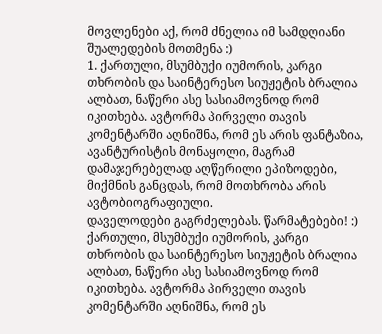მოვლენები აქ, რომ ძნელია იმ სამდღიანი შუალედების მოთმენა :)
1. ქართული, მსუმბუქი იუმორის, კარგი თხრობის და საინტერესო სიუჟეტის ბრალია ალბათ, ნაწერი ასე სასიამოვნოდ რომ იკითხება. ავტორმა პირველი თავის კომენტარში აღნიშნა, რომ ეს არის ფანტაზია, ავანტურისტის მონაყოლი, მაგრამ დამაჯერებელად აღწერილი ეპიზოდები, მიქმნის განცდას, რომ მოთხრობა არის ავტობიოგრაფიული.
დაველოდები გაგრძელებას. წარმატებები! :) ქართული, მსუმბუქი იუმორის, კარგი თხრობის და საინტერესო სიუჟეტის ბრალია ალბათ, ნაწერი ასე სასიამოვნოდ რომ იკითხება. ავტორმა პირველი თავის კომენტარში აღნიშნა, რომ ეს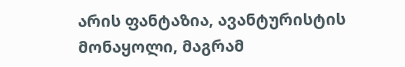არის ფანტაზია, ავანტურისტის მონაყოლი, მაგრამ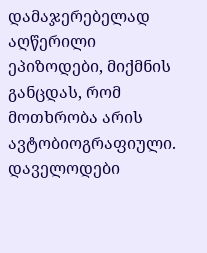დამაჯერებელად აღწერილი ეპიზოდები, მიქმნის განცდას, რომ მოთხრობა არის ავტობიოგრაფიული.
დაველოდები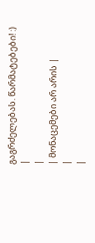გაგრძელებას. წარმატებები! :)
|
|
| მონაცემები არ არის |
|
|